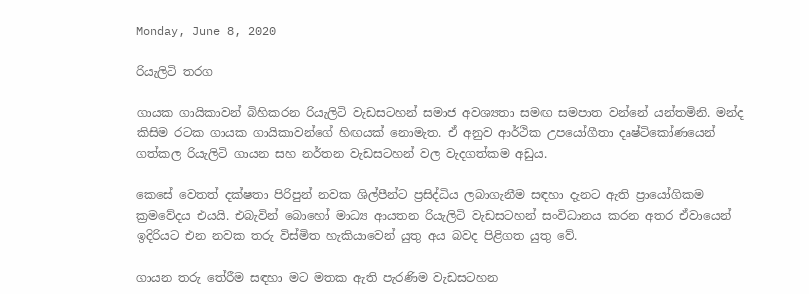Monday, June 8, 2020

රියැලිටි තරග

ගායක ගායිකාවන් බිහිකරන රියැලිටි වැඩසටහන් සමාජ අවශ්‍යතා සමඟ සමපාත වන්නේ යන්තමිනි. මන්ද කිසිම රටක ගායක ගායිකාවන්ගේ හිඟයක් නොමැත. ඒ අනුව ආර්ථික උපයෝගීතා දෘෂ්ටිකෝණයෙන් ගත්කල රියැලිටි ගායන සහ නර්තන වැඩසටහන් වල වැදගත්කම අඩුය.

කෙසේ වෙතත් දක්ෂතා පිරිපුන් නවක ශිල්පීන්ට ප්‍රසිද්ධිය ලබාගැනීම සඳහා දැනට ඇති ප්‍රායෝගිකම ක්‍රමවේදය එයයි. එබැවින් බොහෝ මාධ්‍ය ආයතන රියැලිටි වැඩසටහන් සංවිධානය කරන අතර ඒවායෙන් ඉදිරියට එන නවක තරු විස්මිත හැකියාවෙන් යුතු අය බවද පිළිගත යුතු වේ.

ගායන තරු තේරීම සඳහා මට මතක ඇති පැරණිම වැඩසටහන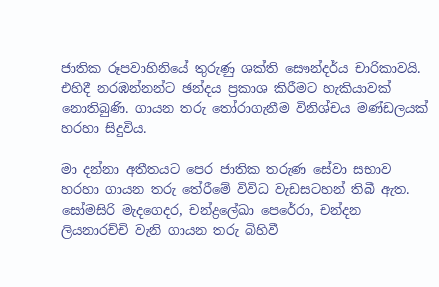ජාතික රූපවාහිනියේ තුරුණු ශක්ති සෞන්දර්ය චාරිකාවයි. එහිදී නරඹන්නන්ට ඡන්දය ප්‍රකාශ කිරීමට හැකියාවක් නොතිබුණි. ගායන තරු තෝරාගැනීම විනිශ්චය මණ්ඩලයක් හරහා සිදුවිය.

මා දන්නා අතීතයට පෙර ජාතික තරුණ සේවා සභාව හරහා ගායන තරු තේරීමේ විවිධ වැඩසටහන් තිබී ඇත. සෝමසිරි මැදගෙදර, චන්ද්‍රලේඛා පෙරේරා, චන්දන ලියනාරච්චි වැනි ගායන තරු බිහිවී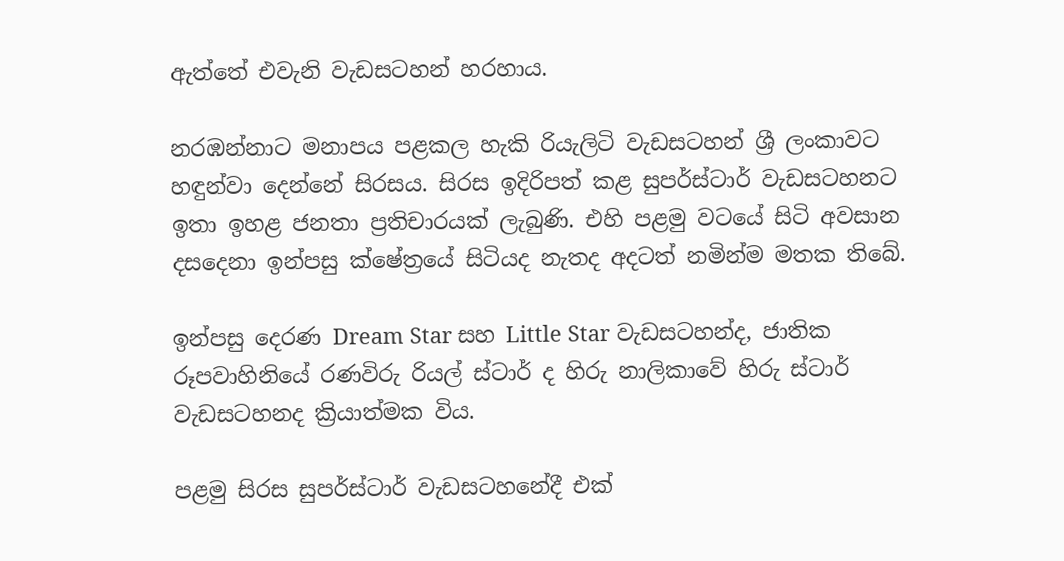ඇත්තේ එවැනි වැඩසටහන් හරහාය.

නරඹන්නාට මනාපය පළකල හැකි රියැලිටි වැඩසටහන් ශ්‍රී ලංකාවට හඳුන්වා දෙන්නේ සිරසය. සිරස ඉදිරිපත් කළ සුපර්ස්ටාර් වැඩසටහනට ඉතා ඉහළ ජනතා ප්‍රතිචාරයක් ලැබුණි. එහි පළමු වටයේ සිටි අවසාන දසදෙනා ඉන්පසු ක්ෂේත්‍රයේ සිටියද නැතද අදටත් නමින්ම මතක තිබේ.

ඉන්පසු දෙරණ Dream Star සහ Little Star වැඩසටහන්ද, ජාතික රූපවාහිනියේ රණවිරු රියල් ස්ටාර් ද හිරු නාලිකාවේ හිරු ස්ටාර් වැඩසටහනද ක්‍රියාත්මක විය.

පළමු සිරස සුපර්ස්ටාර් වැඩසටහනේදී එක්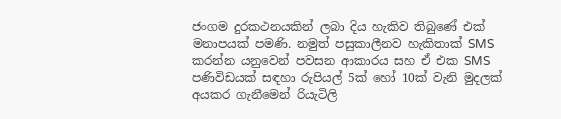ජංගම දුරකථනයකින් ලබා දිය හැකිව තිබුණේ එක් මනාපයක් පමණි. නමුත් පසුකාලීනව හැකිතාක් SMS කරන්න යනුවෙන් පවසන ආකාරය සහ ඒ එක SMS පණිවිඩයක් සඳහා රුපියල් 5ක් හෝ 10ක් වැනි මුදලක් අයකර ගැනීමෙන් රියැටිලි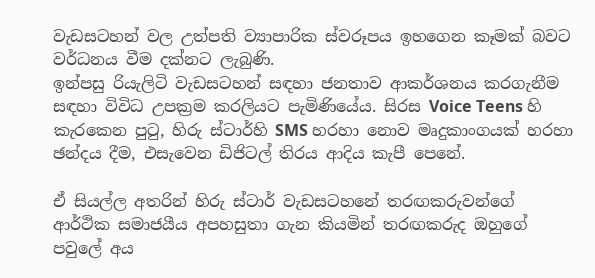වැඩසටහන් වල උත්පති ව්‍යාපාරික ස්වරූපය ඉහගෙන කෑමක් බවට වර්ධනය වීම දක්නට ලැබුණි.
ඉන්පසු රියැලිටි වැඩසටහන් සඳහා ජනතාව ආකර්ශනය කරගැනීම සඳහා විවිධ උපක්‍රම කරලියට පැමිණියේය. සිරස Voice Teens හි කැරකෙන පුටු, හිරු ස්ටාර්හි SMS හරහා නොව මෘදුකාංගයක් හරහා ඡන්දය දීම, එසැවෙන ඩිජිටල් තිරය ආදිය කැපී පෙනේ.

ඒ සියල්ල අතරින් හිරු ස්ටාර් වැඩසටහනේ තරඟකරුවන්ගේ ආර්ථික සමාජයීය අපහසුතා ගැන කියමින් තරඟකරුද ඔහුගේ පවුලේ අය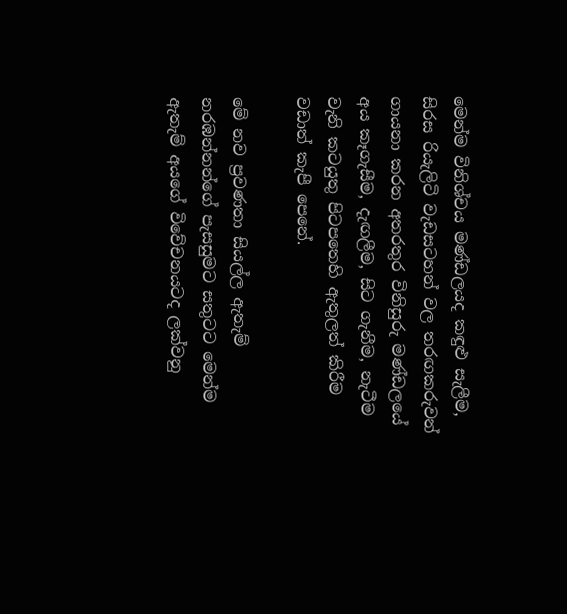මෙන්ම විනිශ්චය මණ්ඩලයද කඳුළු සැලීම, සිරස රියැලිටි වැඩසටහන් වල තරඟකරුවන් ගායනා කරන අතරතුර විනිසුරු මණ්ඩලයේ අය කෑගැසීම, දැඟලීම, සිට ගැනීම, නැටීම වැනි කටයුතු පිටපතෙහි ඇතුලත් කිරීම වඩාත් කැපී පෙනේ.

මේ නව ප්‍රවණතා සියල්ල ඇතැම් නරඹන්නන්ගේ පැසසුමට සතුටට මෙන්ම ඇතැම් අයගේ විවේචනයටද ලක්වනු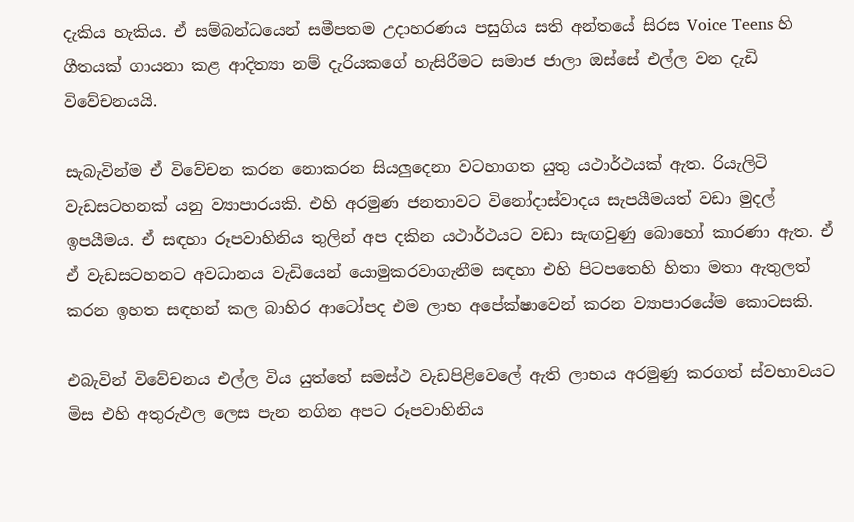දැකිය හැකිය. ඒ සම්බන්ධයෙන් සමීපතම උදාහරණය පසුගිය සති අන්තයේ සිරස Voice Teens හි ගීතයක් ගායනා කළ ආදිත්‍යා නම් දැරියකගේ හැසිරීමට සමාජ ජාලා ඔස්සේ එල්ල වන දැඩි විවේචනයයි.

සැබැවින්ම ඒ විවේචන කරන නොකරන සියලුදෙනා වටහාගත යුතු යථාර්ථයක් ඇත. රියැලිටි වැඩසටහනක් යනු ව්‍යාපාරයකි. එහි අරමුණ ජනතාවට විනෝදාස්වාදය සැපයීමයත් වඩා මුදල් ඉපයීමය. ඒ සඳහා රූපවාහිනිය තුලින් අප දකින යථාර්ථයට වඩා සැඟවුණු බොහෝ කාරණා ඇත. ඒ ඒ වැඩසටහනට අවධානය වැඩියෙන් යොමුකරවාගැනීම සඳහා එහි පිටපතෙහි හිතා මතා ඇතුලත් කරන ඉහත සඳහන් කල බාහිර ආටෝපද එම ලාභ අපේක්ෂාවෙන් කරන ව්‍යාපාරයේම කොටසකි.

එබැවින් විවේචනය එල්ල විය යුත්තේ සමස්ථ වැඩපිළිවෙලේ ඇති ලාභය අරමුණු කරගත් ස්වභාවයට මිස එහි අතුරුඵල ලෙස පැන නගින අපට රූපවාහිනිය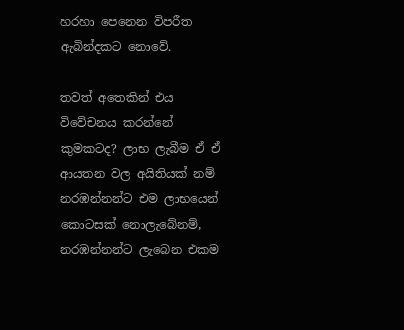හරහා පෙනෙන විපරීත ඇබින්දකට නොවේ.

තවත් අතෙකින් එය විවේචනය කරන්නේ කුමකටද? ලාභ ලැබීම ඒ ඒ ආයතන වල අයිතියක් නම් නරඹන්නන්ට එම ලාභයෙන් කොටසක් නොලැබේනම්, නරඹන්නන්ට ලැබෙන එකම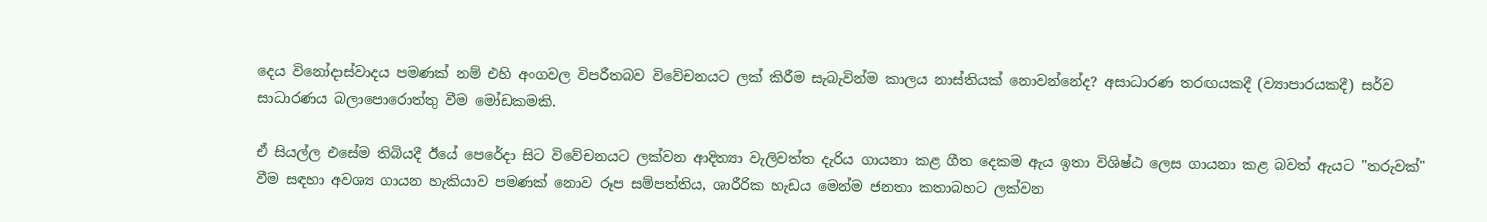දෙය විනෝදාස්වාදය පමණක් නම් එහි අංගවල විපරීතබව විවේචනයට ලක් කිරීම සැබැවින්ම කාලය නාස්තියක් නොවන්නේද? අසාධාරණ තරඟයකදී (ව්‍යාපාරයකදී) සර්ව සාධාරණය බලාපොරොත්තු වීම මෝඩකමකි.

ඒ සියල්ල එසේම තිබියදී ඊයේ පෙරේදා සිට විවේචනයට ලක්වන ආදිත්‍යා වැලිවත්ත දැරිය ගායනා කළ ගීත දෙකම ඇය ඉතා විශිෂ්ඨ ලෙස ගායනා කළ බවත් ඇයට "තරුවක්" වීම සඳහා අවශ්‍ය ගායන හැකියාව පමණක් නොව රූප සම්පත්තිය, ශාරීරික හැඩය මෙන්ම ජනතා කතාබහට ලක්වන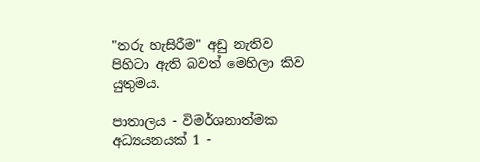"තරු හැසිරීම" අඩු නැතිව පිහිටා ඇති බවත් මෙහිලා කිව යුතුමය.

පාතාලය - විමර්ශනාත්මක අධ්‍යයනයක් 1 -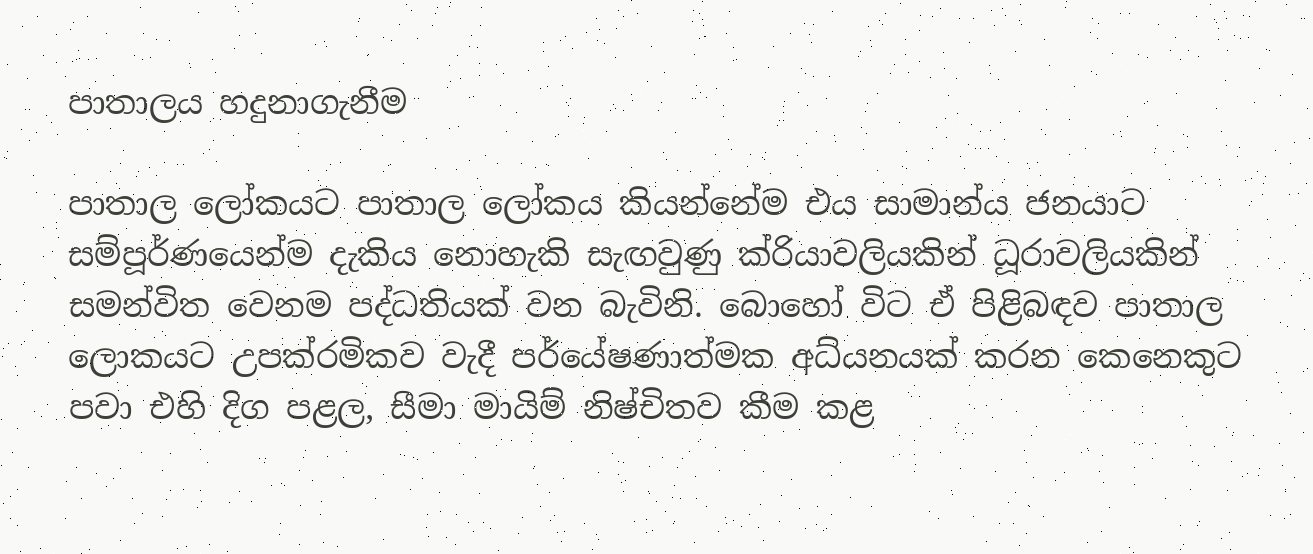පාතාලය හදුනාගැනීම

පාතාල ලෝකයට පාතාල ලෝකය කියන්නේම එය සාමාන්ය ජනයාට සම්පූර්ණයෙන්ම දැකිය නොහැකි සැඟවුණු ක්රියාවලියකින් ධූරාවලියකින් සමන්විත වෙනම පද්ධතියක් වන බැවිනි. බොහෝ විට ඒ පිළිබඳව පාතාල ලොකයට උපක්රමිකව වැදී පර්යේෂණාත්මක අධ්යනයක් කරන කෙනෙකුට පවා එහි දිග පළල, සීමා මායිම් නිෂ්චිතව කීම කළ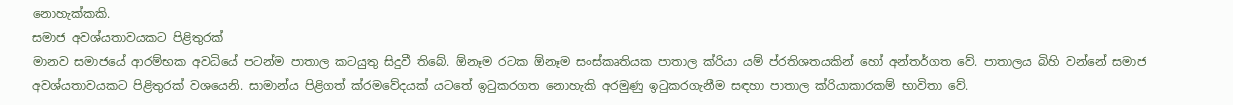නොහැක්කකි.
සමාජ අවශ්යතාවයකට පිළිතුරක්
මානව සමාජයේ ආරම්භක අවධියේ පටන්ම පාතාල කටයුතු සිදුවී තිබේ. ඕනෑම රටක ඕනෑම සංස්කෘතියක පාතාල ක්රියා යම් ප්රතිශතයකින් හෝ අන්තර්ගත වේ. පාතාලය බිහි වන්නේ සමාජ අවශ්යතාවයකට පිළිතුරක් වශයෙනි. සාමාන්ය පිළිගත් ක්රමවේදයක් යටතේ ඉටුකරගත නොහැකි අරමුණු ඉටුකරගැනීම සඳහා පාතාල ක්රියාකාරකම් භාවිතා වේ.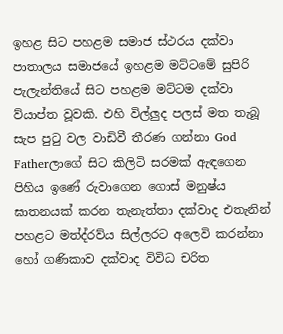ඉහළ සිට පහළම සමාජ ස්ථරය දක්වා
පාතාලය සමාජයේ ඉහළම මට්ටමේ සුපිරි පැලැන්තියේ සිට පහළම මට්ටම දක්වා ව්යාප්ත වූවකි. එහි විල්ලුද පලස් මත තැබූ සැප පුටු වල වාඩිවී තීරණ ගන්නා God Fatherලාගේ සිට කිලිටි සරමක් ඇඳගෙන පිහිය ඉණේ රුවාගෙන ගොස් මනුෂ්ය ඝාතනයක් කරන තැනැත්තා දක්වාද එතැනින් පහළට මත්ද්රව්ය සිල්ලරට අලෙවි කරන්නා හෝ ගණිකාව දක්වාද විවිධ චරිත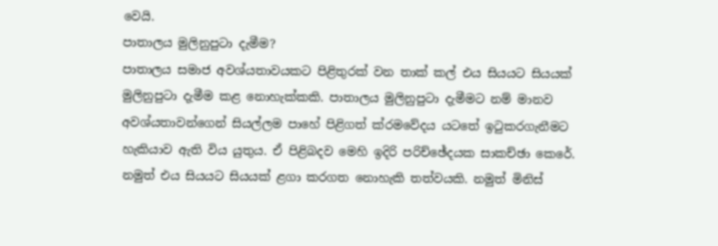වෙයි.
පාතාලය මුලිනුපුටා දැමීම?
පාතාලය සමාජ අවශ්යතාවයකට පිළිතුරක් වන තාක් කල් එය සියයට සියයක් මුලිනුපුටා දැමීම කළ නොහැක්කකි. පාතාලය මුලිනුපුටා දැමීමට නම් මානව අවශ්යතාවන්ගෙන් සියල්ලම පාහේ පිළිගත් ක්රමවේදය යටතේ ඉටුකරගැනීමට හැකියාව ඇති විය යුතුය. ඒ පිළිබදව මෙහි ඉදිරි පරිච්ඡේදයක සාකච්ඡා කෙරේ. නමුත් එය සියයට සියයක් ළගා කරගත නොහැකි තත්වයකි. නමුත් මිනිස්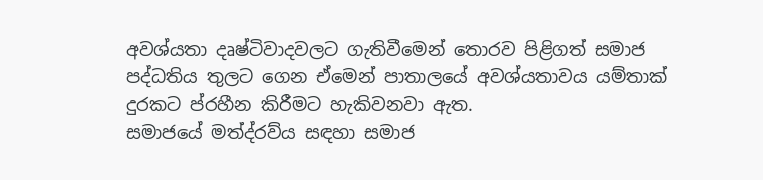අවශ්යතා දෘෂ්ටිවාදවලට ගැතිවීමෙන් තොරව පිළිගත් සමාජ පද්ධතිය තුලට ගෙන ඒමෙන් පාතාලයේ අවශ්යතාවය යම්තාක් දුරකට ප්රහීන කිරීමට හැකිවනවා ඇත.
සමාජයේ මත්ද්රව්ය සඳහා සමාජ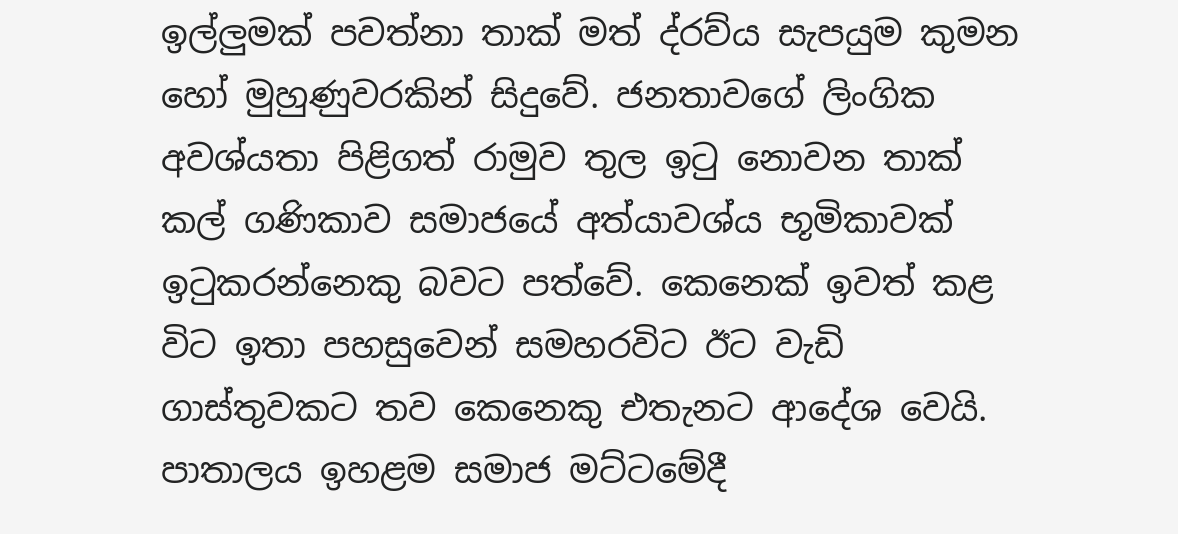ඉල්ලුමක් පවත්නා තාක් මත් ද්රව්ය සැපයුම කුමන හෝ මුහුණුවරකින් සිදුවේ. ජනතාවගේ ලිංගික අවශ්යතා පිළිගත් රාමුව තුල ඉටු නොවන තාක් කල් ගණිකාව සමාජයේ අත්යාවශ්ය භූමිකාවක් ඉටුකරන්නෙකු බවට පත්වේ. කෙනෙක් ඉවත් කළ විට ඉතා පහසුවෙන් සමහරවිට ඊට වැඩි ගාස්තුවකට තව කෙනෙකු එතැනට ආදේශ වෙයි.
පාතාලය ඉහළම සමාජ මට්ටමේදී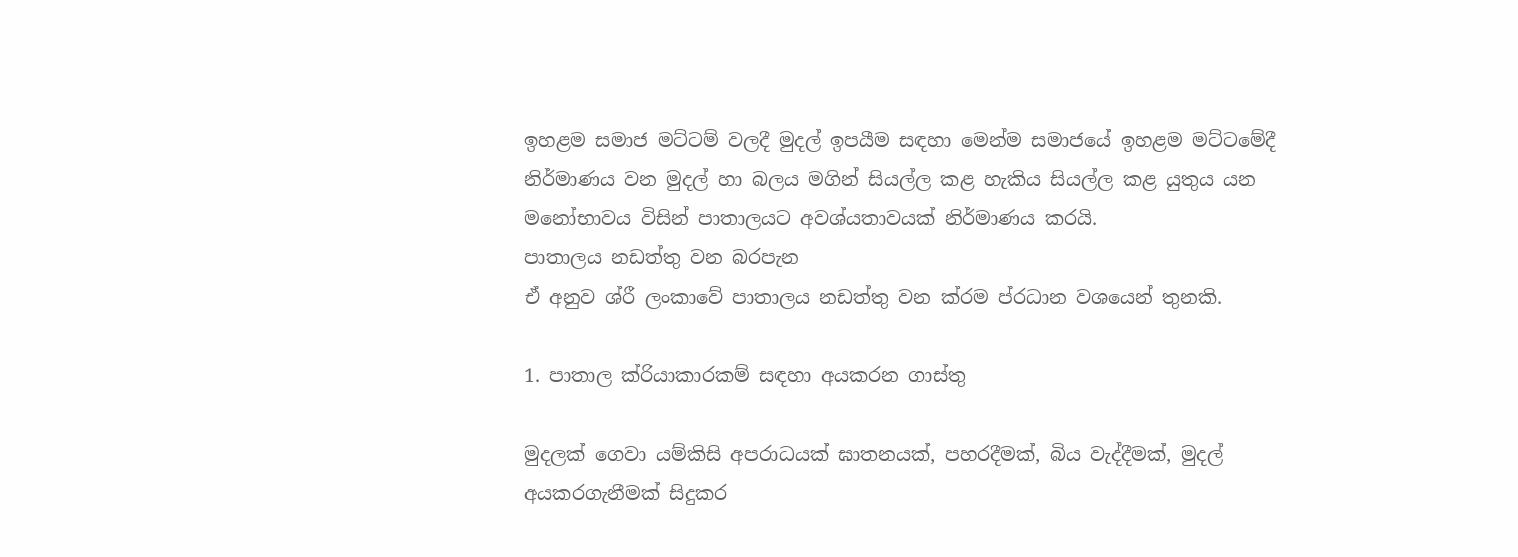ඉහළම සමාජ මට්ටම් වලදී මුදල් ඉපයීම සඳහා මෙන්ම සමාජයේ ඉහළම මට්ටමේදී නිර්මාණය වන මුදල් හා බලය මගින් සියල්ල කළ හැකිය සියල්ල කළ යුතුය යන මනෝභාවය විසින් පාතාලයට අවශ්යතාවයක් නිර්මාණය කරයි.
පාතාලය නඩත්තු වන බරපැන
ඒ අනුව ශ්රී ලංකාවේ පාතාලය නඩත්තු වන ක්රම ප්රධාන වශයෙන් තුනකි.

1. පාතාල ක්රියාකාරකම් සඳහා අයකරන ගාස්තු

මුදලක් ගෙවා යම්කිසි අපරාධයක් ඝාතනයක්, පහරදීමක්, බිය වැද්දීමක්, මුදල් අයකරගැනීමක් සිදුකර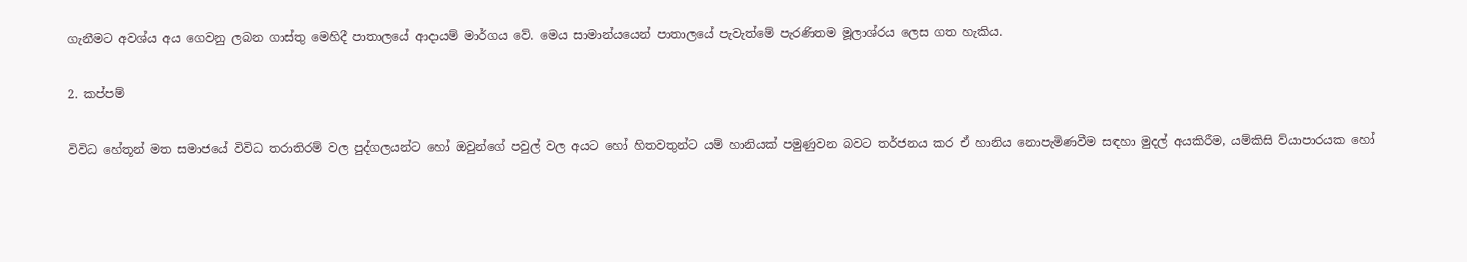ගැනීමට අවශ්ය අය ගෙවනු ලබන ගාස්තු මෙහිදී පාතාලයේ ආදායම් මාර්ගය වේ. මෙය සාමාන්යයෙන් පාතාලයේ පැවැත්මේ පැරණිතම මූලාශ්රය ලෙස ගත හැකිය.

2. කප්පම්

විවිධ හේතූන් මත සමාජයේ විවිධ තරාතිරම් වල පුද්ගලයන්ට හෝ ඔවුන්ගේ පවුල් වල අයට හෝ හිතවතුන්ට යම් හානියක් පමුණුවන බවට තර්ජනය කර ඒ හානිය නොපැමිණවීම සඳහා මුදල් අයකිරීම, යම්කිසි ව්යාපාරයක හෝ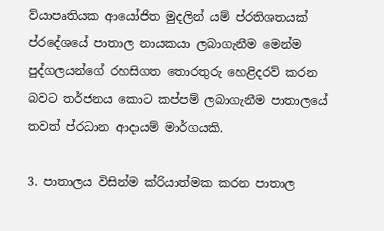ව්යාපෘතියක ආයෝජිත මුදලින් යම් ප්රතිශතයක් ප්රදේශයේ පාතාල නායකයා ලබාගැනීම මෙන්ම පුද්ගලයන්ගේ රහසිගත තොරතුරු හෙළිදරව් කරන බවට තර්ජනය කොට කප්පම් ලබාගැනීම පාතාලයේ තවත් ප්රධාන ආදායම් මාර්ගයකි.

3. පාතාලය විසින්ම ක්රියාත්මක කරන පාතාල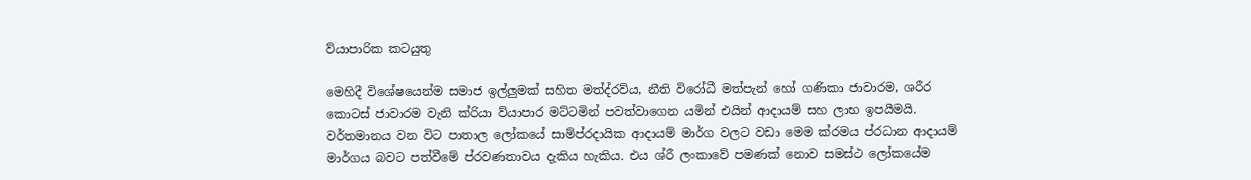ව්යාපාරික කටයුතු

මෙහිදී විශේෂයෙන්ම සමාජ ඉල්ලුමක් සහිත මත්ද්රව්ය, නීති විරෝධී මත්පැන් හෝ ගණිකා ජාවාරම, ශරීර කොටස් ජාවාරම වැනි ක්රියා ව්යාපාර මට්ටමින් පවත්වාගෙන යමින් එයින් ආදායම් සහ ලාභ ඉපයීමයි. වර්තමානය වන විට පාතාල ලෝකයේ සාම්ප්රදායික ආදායම් මාර්ග වලට වඩා මෙම ක්රමය ප්රධාන ආදායම් මාර්ගය බවට පත්වීමේ ප්රවණතාවය දැකිය හැකිය. එය ශ්රී ලංකාවේ පමණක් නොව සමස්ථ ලෝකයේම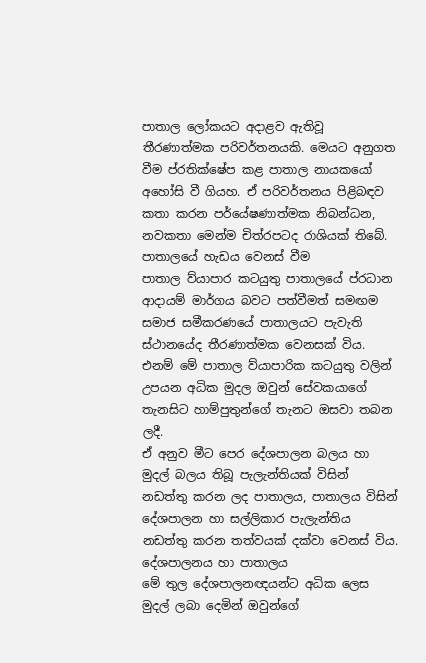පාතාල ලෝකයට අදාළව ඇතිවූ තීරණාත්මක පරිවර්තනයකි. මෙයට අනුගත වීම ප්රතික්ෂේප කළ පාතාල නායකයෝ අහෝසි වී ගියහ. ඒ පරිවර්තනය පිළිබඳව කතා කරන පර්යේෂණාත්මක නිබන්ධන, නවකතා මෙන්ම චිත්රපටද රාශියක් තිබේ.
පාතාලයේ හැඩය වෙනස් වීම
පාතාල ව්යාපාර කටයුතු පාතාලයේ ප්රධාන ආදායම් මාර්ගය බවට පත්වීමත් සමඟම සමාජ සමීකරණයේ පාතාලයට පැවැති ස්ථානයේද තීරණාත්මක වෙනසක් විය. එනම් මේ පාතාල ව්යාපාරික කටයුතු වලින් උපයන අධික මුදල ඔවුන් සේවකයාගේ තැනසිට හාම්පුතුන්ගේ තැනට ඔසවා තබන ලදී.
ඒ අනුව මීට පෙර දේශපාලන බලය හා මුදල් බලය තිබූ පැලැන්තියක් විසින් නඩත්තු කරන ලද පාතාලය, පාතාලය විසින් දේශපාලන හා සල්ලිකාර පැලැන්තිය නඩත්තු කරන තත්වයක් දක්වා වෙනස් විය.
දේශපාලනය හා පාතාලය
මේ තුල දේශපාලනඥයන්ට අධික ලෙස මුදල් ලබා දෙමින් ඔවුන්ගේ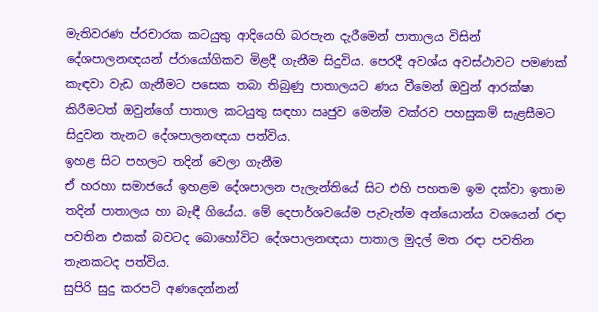මැතිවරණ ප්රචාරක කටයුතු ආදියෙහි බරපැන දැරීමෙන් පාතාලය විසින් දේශපාලනඥයන් ප්රායෝගිකව මිළදී ගැනීම සිදුවිය. පෙරදී අවශ්ය අවස්ථාවට පමණක් කැඳවා වැඩ ගැනීමට පසෙක තබා තිබුණු පාතාලයට ණය වීමෙන් ඔවුන් ආරක්ෂා කිරීමටත් ඔවුන්ගේ පාතාල කටයුතු සඳහා ඍජුව මෙන්ම වක්රව පහසුකම් සැළසීමට සිදුවන තැනට දේශපාලනඥයා පත්විය.
ඉහළ සිට පහලට තදින් වෙලා ගැනීම
ඒ හරහා සමාජයේ ඉහළම දේශපාලන පැලැන්තියේ සිට එහි පහතම ඉම දක්වා ඉතාම තදින් පාතාලය හා බැඳී ගියේය. මේ දෙපාර්ශවයේම පැවැත්ම අන්යොන්ය වශයෙන් රඳා පවතින එකක් බවටද බොහෝවිට දේශපාලනඥයා පාතාල මුදල් මත රඳා පවතින තැනකටද පත්විය.
සුපිරි සුදු කරපටි අණදෙන්නන්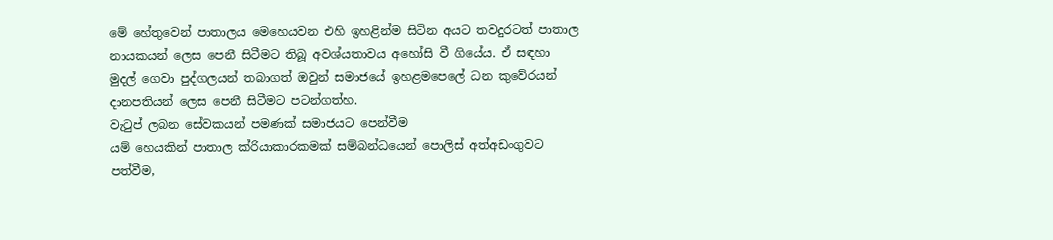මේ හේතුවෙන් පාතාලය මෙහෙයවන එහි ඉහළින්ම සිටින අයට තවදුරටත් පාතාල නායකයන් ලෙස පෙනී සිටීමට තිබූ අවශ්යතාවය අහෝසි වී ගියේය. ඒ සඳහා මුදල් ගෙවා පුද්ගලයන් තබාගත් ඔවුන් සමාජයේ ඉහළමපෙලේ ධන කුවේරයන් දානපතියන් ලෙස පෙනී සිටීමට පටන්ගත්හ.
වැටුප් ලබන සේවකයන් පමණක් සමාජයට පෙන්වීම
යම් හෙයකින් පාතාල ක්රියාකාරකමක් සම්බන්ධයෙන් පොලිස් අත්අඩංගුවට පත්වීම,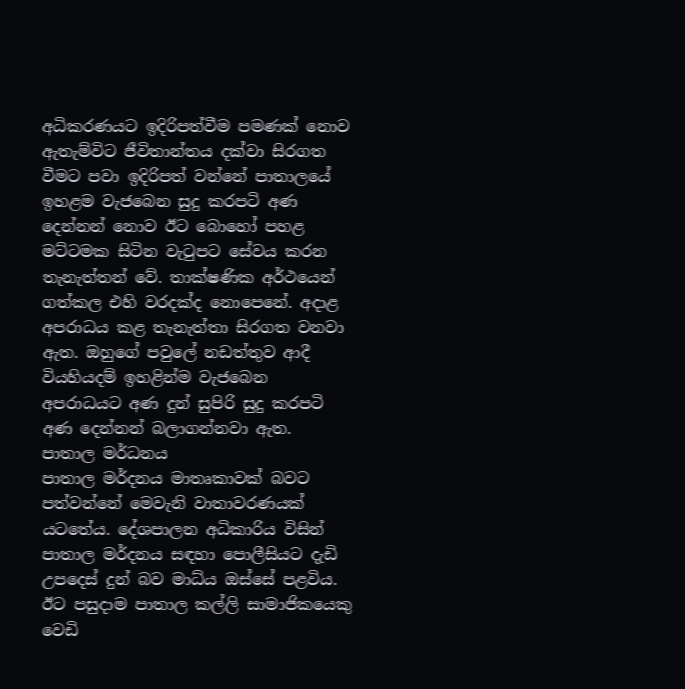අධිකරණයට ඉදිරිපත්වීම පමණක් නොව ඇතැම්විට ජීවිතාන්තය දක්වා සිරගත වීමට පවා ඉදිරිපත් වන්නේ පාතාලයේ ඉහළම වැජබෙන සුදු කරපටි අණ දෙන්නන් නොව ඊට බොහෝ පහළ මට්ටමක සිටින වැටුපට සේවය කරන තැනැත්තන් වේ. තාක්ෂණික අර්ථයෙන් ගත්කල එහි වරදක්ද නොපෙනේ. අදාළ අපරාධය කළ තැනැත්තා සිරගත වනවා ඇත. ඔහුගේ පවුලේ නඩත්තුව ආදී වියහියදම් ඉහළින්ම වැජබෙන අපරාධයට අණ දුන් සුපිරි සුදු කරපටි අණ දෙන්නන් බලාගන්නවා ඇත.
පාතාල මර්ධනය
පාතාල මර්දනය මාතෘකාවක් බවට පත්වන්නේ මෙවැනි වාතාවරණයක් යටතේය. දේශපාලන අධිකාරිය විසින් පාතාල මර්දනය සඳහා පොලීසියට දැඩි උපදෙස් දුන් බව මාධ්ය ඔස්සේ පළවිය. ඊට පසුදාම පාතාල කල්ලි සාමාජිකයෙකු වෙඩි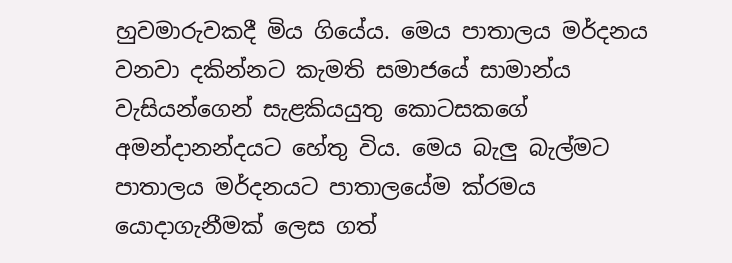හුවමාරුවකදී මිය ගියේය. මෙය පාතාලය මර්දනය වනවා දකින්නට කැමති සමාජයේ සාමාන්ය වැසියන්ගෙන් සැළකියයුතු කොටසකගේ අමන්දානන්දයට හේතු විය. මෙය බැලු බැල්මට පාතාලය මර්දනයට පාතාලයේම ක්රමය යොදාගැනීමක් ලෙස ගත්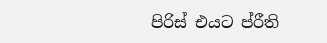පිරිස් එයට ප්රීති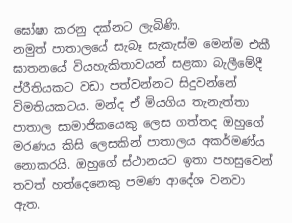ඝෝෂා කරනු දක්නට ලැබිණි.
නමුත් පාතාලයේ සැබෑ සැකැස්ම මෙන්ම එකී ඝාතනයේ වියහැකිතාවයන් සළකා බැලීමේදී ප්රීතියකට වඩා පත්වන්නට සිදුවන්නේ විමතියකටය. මන්ද ඒ මියගිය තැනැත්තා පාතාල සාමාජිකයෙකු ලෙස ගත්තද ඔහුගේ මරණය කිසි ලෙසකින් පාතාලය අකර්මණ්ය නොකරයි. ඔහුගේ ස්ථානයට ඉතා පහසුවෙන් තවත් හත්දෙනෙකු පමණ ආදේශ වනවා ඇත.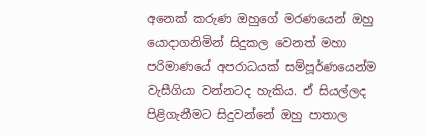අනෙක් කරුණ ඔහුගේ මරණයෙන් ඔහු යොදාගනිමින් සිදුකල වෙනත් මහා පරිමාණයේ අපරාධයක් සම්පූර්ණයෙන්ම වැසීගියා වන්නටද හැකිය. ඒ සියල්ලද පිළිගැනීමට සිදුවන්නේ ඔහු පාතාල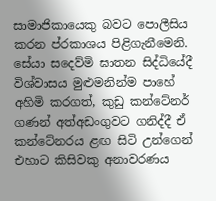සාමාජිකායෙකු බවට පොලීසිය කරන ප්රකාශය පිළිගැනීමෙනි.
සේයා සදෙව්මි ඝාතන සිද්ධියේදී විශ්වාසය මුළුමනින්ම පාහේ අහිමි කරගත්, කුඩු කන්ටේනර් ගණන් අත්අඩංගුවට ගනිද්දී ඒ කන්ටේනරය ළඟ සිටි උන්ගෙන් එහාට කිසිවකු අනාවරණය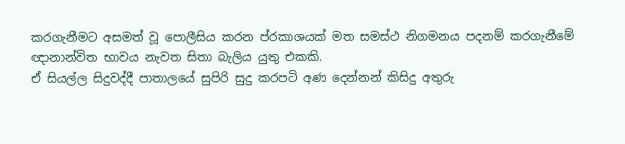කරගැනීමට අසමත් වූ පොලීසිය කරන ප්රකාශයක් මත සමස්ථ නිගමනය පදනම් කරගැනීමේ ඥානාන්විත භාවය නැවත සිතා බැලිය යුතු එකකි.
ඒ සියල්ල සිදුවද්දී පාතාලයේ සුපිරි සුදු කරපටි අණ දෙන්නන් කිසිදු අතුරු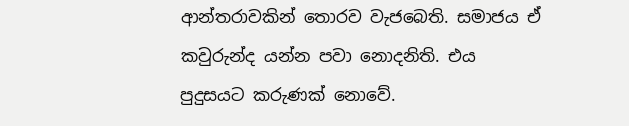ආන්තරාවකින් තොරව වැජබෙති. සමාජය ඒ කවුරුන්ද යන්න පවා නොදනිති. එය පුදුසයට කරුණක් නොවේ.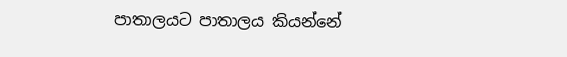පාතාලයට පාතාලය කියන්නේ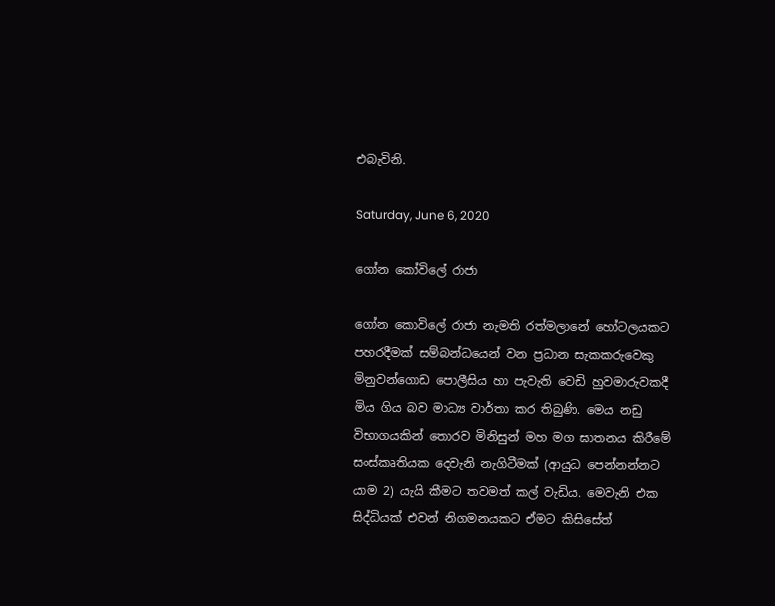එබැවිනි.

Saturday, June 6, 2020

ගෝන කෝවිලේ රාජා

ගෝන කොවිලේ රාජා නැමති රත්මලානේ හෝටලයකට පහරදීමක් සම්බන්ධයෙන් වන ප්‍රධාන සැකකරුවෙකු මිනුවන්ගොඩ පොලීසිය හා පැවැති වෙඩි හුවමාරුවකදී මිය ගිය බව මාධ්‍ය වාර්තා කර තිබුණි. මෙය නඩු විභාගයකින් තොරව මිනිසුන් මහ මග ඝාතනය කිරීමේ සංස්කෘතියක දෙවැනි නැගිටීමක් (ආයුධ පෙන්නන්නට යාම 2) යැයි කීමට තවමත් කල් වැඩිය. මෙවැනි එක සිද්ධියක් එවන් නිගමනයකට ඒමට කිසිසේත්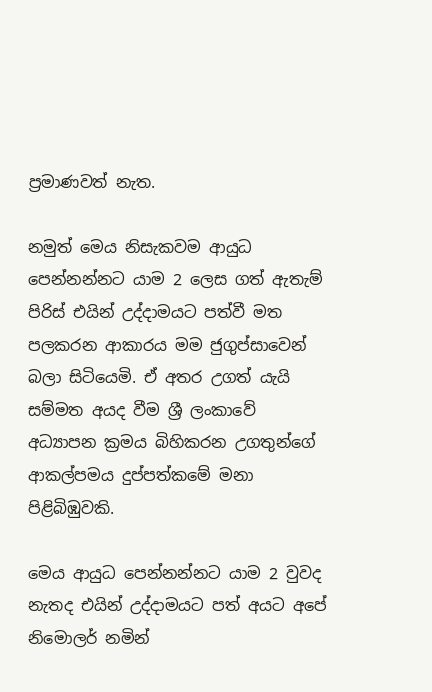ප්‍රමාණවත් නැත.

නමුත් මෙය නිසැකවම ආයුධ පෙන්නන්නට යාම 2 ලෙස ගත් ඇතැම් පිරිස් එයින් උද්දාමයට පත්වී මත පලකරන ආකාරය මම ජුගුප්සාවෙන් බලා සිටියෙමි. ඒ අතර උගත් යැයි සම්මත අයද වීම ශ්‍රී ලංකාවේ අධ්‍යාපන ක්‍රමය බිහිකරන උගතුන්ගේ ආකල්පමය දුප්පත්කමේ මනා පිළිබිඹුවකි.

මෙය ආයුධ පෙන්නන්නට යාම 2 වුවද නැතද එයින් උද්දාමයට පත් අයට අපේ නිමොලර් නමින්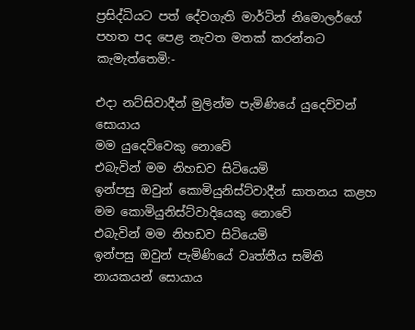ප්‍රසිද්ධියට පත් දේවගැති මාර්ටින් නිමොලර්ගේ පහත පද පෙළ නැවත මතක් කරන්නට කැමැත්තෙමි:-

එදා නට්සිවාදීන් මුලින්ම පැමිණියේ යුදෙව්වන් සොයාය
මම යුදෙව්වෙකු නොවේ
එබැවින් මම නිහඩව සිටියෙමි
ඉන්පසු ඔවුන් කොමියුනිස්ට්වාදීන් ඝාතනය කළහ
මම කොමියුනිස්ට්වාදියෙකු නොවේ
එබැවින් මම නිහඩව සිටියෙමි
ඉන්පසු ඔවුන් පැමිණියේ වෘත්තීය සමිති නායකයන් සොයාය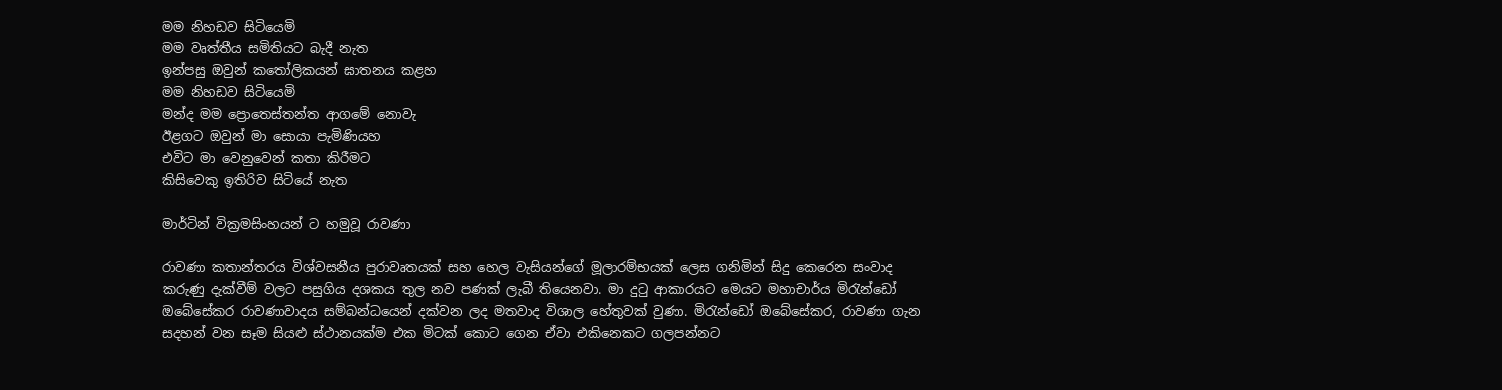මම නිහඩව සිටියෙමි
මම වෘත්තීය සමිතියට බැදී නැත
ඉන්පසු ඔවුන් කතෝලිකයන් ඝාතනය කළහ
මම නිහඩව සිටියෙමි
මන්ද මම ප්‍රොතෙස්තන්ත ආගමේ නොවැ
ඊළගට ඔවුන් මා සොයා පැමිණියහ
එවිට මා වෙනුවෙන් කතා කිරීමට
කිසිවෙකු ඉතිරිව සිටියේ නැත

මාර්ටින් වික්‍රමසිංහයන් ට හමුවූ රාවණා

රාවණා කතාන්තරය විශ්වසනීය පුරාවෘතයක් සහ හෙල වැසියන්ගේ මූලාරම්භයක් ලෙස ගනිමින් සිදු කෙරෙන සංවාද කරුණු දැක්වීම් වලට පසුගිය දශකය තුල නව පණක් ලැබී තියෙනවා. මා දුටු ආකාරයට මෙයට මහාචාර්ය මිරැන්ඩෝ ඔබේසේකර රාවණාවාදය සම්බන්ධයෙන් දක්වන ලද මතවාද විශාල හේතුවක් වුණා. මිරැන්ඩෝ ඔබේසේකර, රාවණා ගැන සදහන් වන සෑම සියළු ස්ථානයක්ම එක මිටක් කොට ගෙන ඒවා එකිනෙකට ගලපන්නට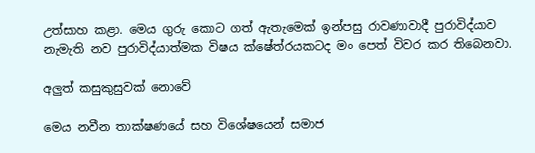උත්සාහ කළා. මෙය ගුරු කොට ගත් ඇතැමෙක් ඉන්පසු රාවණාවාදී පුරාවිද්යාව නැමැති නව පුරාවිද්යාත්මක විෂය ක්ෂේත්රයකටද මං පෙත් විවර කර තිබෙනවා.

අලුත් කසුකුසුවක් නොවේ

මෙය නවීන තාක්ෂණයේ සහ විශේෂයෙන් සමාජ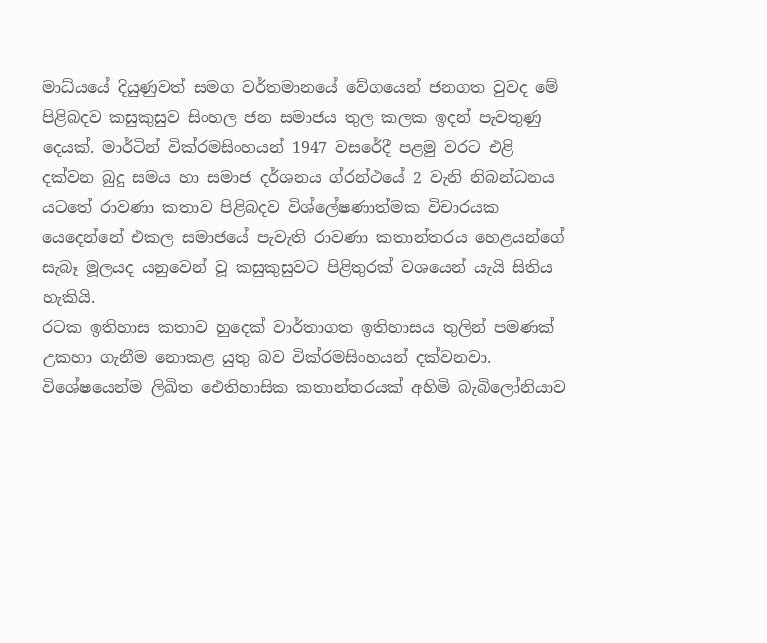මාධ්යයේ දියුණුවත් සමග වර්තමානයේ වේගයෙන් ජනගත වුවද මේ පිළිබදව කසුකුසුව සිංහල ජන සමාජය තුල කලක ඉදන් පැවතුණු දෙයක්. මාර්ටින් වික්රමසිංහයන් 1947 වසරේදී පළමු වරට එළි දක්වන බුදු සමය හා සමාජ දර්ශනය ග්රන්ථයේ 2 වැනි නිබන්ධනය යටතේ රාවණා කතාව පිළිබදව විශ්ලේෂණාත්මක විචාරයක යෙදෙන්නේ එකල සමාජයේ පැවැති රාවණා කතාන්තරය හෙළයන්ගේ සැබෑ මූලයද යනුවෙන් වූ කසුකුසුවට පිළිතුරක් වශයෙන් යැයි සිතිය හැකියි.
රටක ඉතිහාස කතාව හුදෙක් වාර්තාගත ඉතිහාසය තුලින් පමණක් උකහා ගැනීම නොකළ යුතු බව වික්රමසිංහයන් දක්වනවා. විශේෂයෙන්ම ලිඛිත ඓතිහාසික කතාන්තරයක් අහිමි බැබිලෝනියාව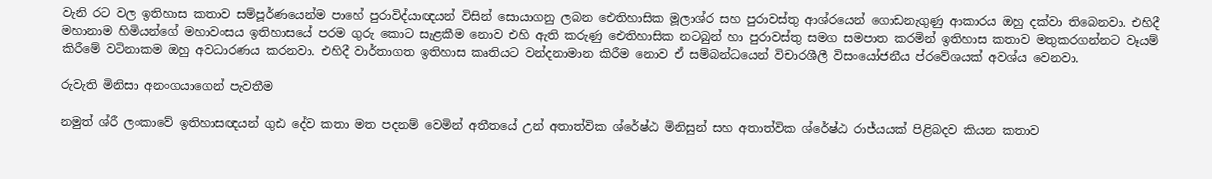වැනි රට වල ඉතිහාස කතාව සම්පූර්ණයෙන්ම පාහේ පුරාවිද්යාඥයන් විසින් සොයාගනු ලබන ඓතිහාසික මූලාශ්ර සහ පුරාවස්තු ආශ්රයෙන් ගොඩනැගුණු ආකාරය ඔහු දක්වා තිබෙනවා. එහිදී මහානාම හිමියන්ගේ මහාවංසය ඉතිහාසයේ පරම ගුරු කොට සැළකීම නොව එහි ඇති කරුණු ඓතිහාසික නටබුන් හා පුරාවස්තු සමග සමපාත කරමින් ඉතිහාස කතාව මතුකරගන්නට වෑයම් කිරීමේ වටිනාකම ඔහු අවධාරණය කරනවා. එහිදී වාර්තාගත ඉතිහාස කෘතියට වන්දනාමාන කිරීම නොව ඒ සම්බන්ධයෙන් විචාරශීලී විසංයෝජනීය ප්රවේශයක් අවශ්ය වෙනවා.

රුවැති මිනිසා අනංගයාගෙන් පැවතීම

නමුත් ශ්රී ලංකාවේ ඉතිහාසඥයන් ගුඪ දේව කතා මත පදනම් වෙමින් අතීතයේ උන් අතාත්වික ශ්රේෂ්ඨ මිනිසුන් සහ අතාත්වික ශ්රේෂ්ඨ රාජ්යයක් පිළිබදව කියන කතාව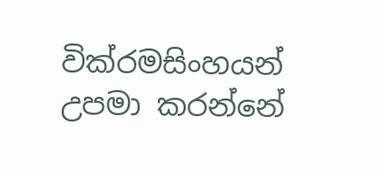වික්රමසිංහයන් උපමා කරන්නේ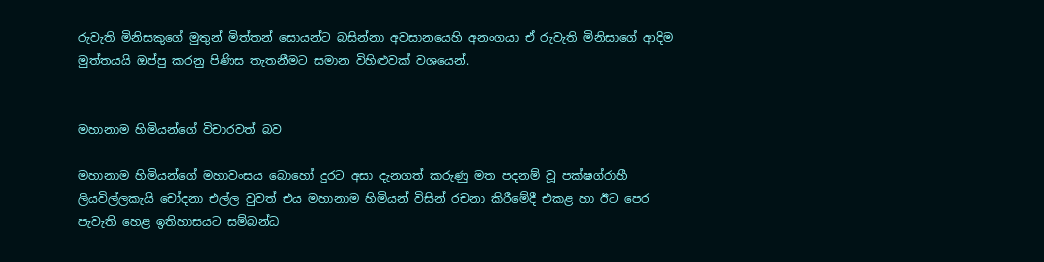රුවැති මිනිසකුගේ මුතුන් මිත්තන් සොයන්ට බසින්නා අවසානයෙහි අනංගයා ඒ රුවැති මිනිසාගේ ආදිම මුත්තයයි ඔප්පු කරනු පිණිස තැතනීමට සමාන විහිළුවක් වශයෙන්.


මහානාම හිමියන්ගේ විචාරවත් බව

මහානාම හිමියන්ගේ මහාවංසය බොහෝ දුරට අසා දැනගත් කරුණු මත පදනම් වූ පක්ෂග්රාහී ලියවිල්ලකැයි චෝදනා එල්ල වුවත් එය මහානාම හිමියන් විසින් රචනා කිරීමේදී එකළ හා ඊට පෙර පැවැති හෙළ ඉතිහාසයට සම්බන්ධ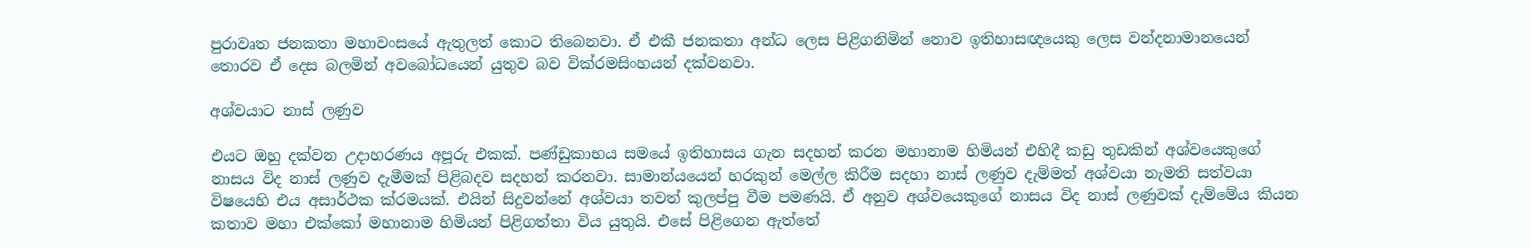පුරාවෘත ජනකතා මහාවංසයේ ඇතුලත් කොට තිබෙනවා. ඒ එකී ජනකතා අන්ධ ලෙස පිළිගනිමින් නොව ඉතිහාසඥයෙකු ලෙස වන්දනාමානයෙන් තොරව ඒ දෙස බලමින් අවබෝධයෙන් යුතුව බව වික්රමසිංහයන් දක්වනවා.

අශ්වයාට නාස් ලණුව

එයට ඔහු දක්වන උදාහරණය අපූරු එකක්. පණ්ඩුකාභය සමයේ ඉතිහාසය ගැන සදහන් කරන මහානාම හිමියන් එහිදී කඩු තුඩකින් අශ්වයෙකුගේ නාසය විද නාස් ලණුව දැමීමක් පිළිබදව සදහන් කරනවා. සාමාන්යයෙන් හරකුන් මෙල්ල කිරීම සදහා නාස් ලණුව දැම්මත් අශ්වයා නැමති සත්වයා විෂයෙහි එය අසාර්ථක ක්රමයක්. එයින් සිදුවන්නේ අශ්වයා තවත් කුලප්පු වීම පමණයි. ඒ අනුව අශ්වයෙකුගේ නාසය විද නාස් ලණුවක් දැම්මේය කියන කතාව මහා එක්කෝ මහානාම හිමියන් පිළිගත්තා විය යුතුයි. එසේ පිළිගෙන ඇත්තේ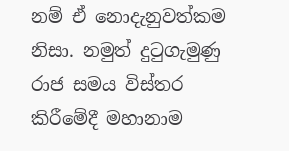නම් ඒ නොදැනුවත්කම නිසා. නමුත් දුටුගැමුණු රාජ සමය විස්තර කිරීමේදී මහානාම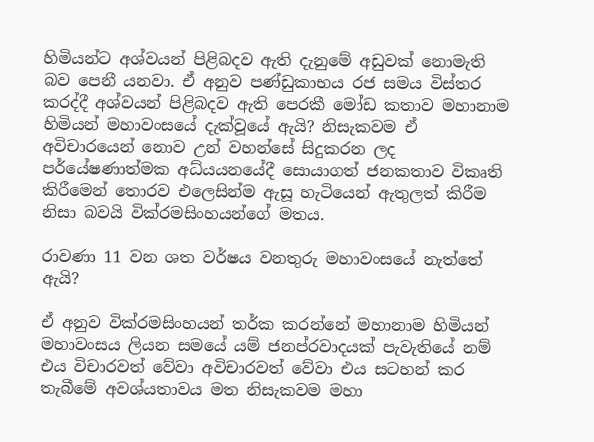හිමියන්ට අශ්වයන් පිළිබදව ඇති දැනුමේ අඩුවක් නොමැති බව පෙනී යනවා. ඒ අනුව පණ්ඩුකාභය රජ සමය විස්තර කරද්දී අශ්වයන් පිළිබදව ඇති පෙරකී මෝඩ කතාව මහානාම හිමියන් මහාවංසයේ දැක්වූයේ ඇයි? නිසැකවම ඒ අවිචාරයෙන් නොව උන් වහන්සේ සිදුකරන ලද පර්යේෂණාත්මක අධ්යයනයේදී සොයාගත් ජනකතාව විකෘති කිරීමෙන් තොරව එලෙසින්ම ඇසූ හැටියෙන් ඇතුලත් කිරීම නිසා බවයි වික්රමසිංහයන්ගේ මතය.

රාවණා 11 වන ශත වර්ෂය වනතුරු මහාවංසයේ නැත්තේ ඇයි?

ඒ අනුව වික්රමසිංහයන් තර්ක කරන්නේ මහානාම හිමියන් මහාවංසය ලියන සමයේ යම් ජනප්රවාදයක් පැවැතියේ නම් එය විචාරවත් වේවා අවිචාරවත් වේවා එය සටහන් කර තැබීමේ අවශ්යතාවය මත නිසැකවම මහා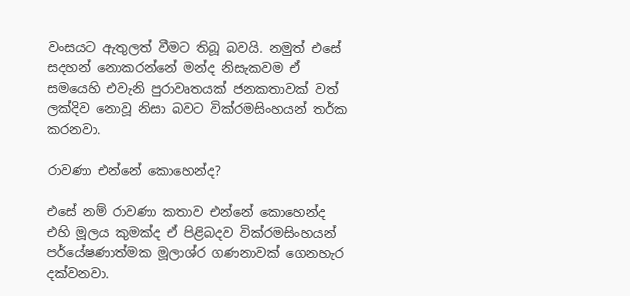වංසයට ඇතුලත් වීමට තිබූ බවයි. නමුත් එසේ සදහන් නොකරන්නේ මන්ද නිසැකවම ඒ සමයෙහි එවැනි පුරාවෘතයක් ජනකතාවක් වත් ලක්දිව නොවූ නිසා බවට වික්රමසිංහයන් තර්ක කරනවා.

රාවණා එන්නේ කොහෙන්ද?

එසේ නම් රාවණා කතාව එන්නේ කොහෙන්ද එහි මූලය කුමක්ද ඒ පිළිබදව වික්රමසිංහයන් පර්යේෂණාත්මක මූලාශ්ර ගණනාවක් ගෙනහැර දක්වනවා.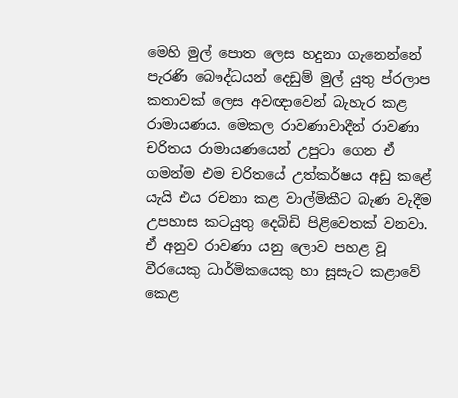මෙහි මුල් පොත ලෙස හදුනා ගැනෙන්නේ පැරණි බෞද්ධයන් දෙඩුම් මුල් යුතු ප්රලාප කතාවක් ලෙස අවඥාවෙන් බැහැර කළ රාමායණය. මෙකල රාවණාවාදීන් රාවණා චරිතය රාමායණයෙන් උපුටා ගෙන ඒ ගමන්ම එම චරිතයේ උත්කර්ෂය අඩු කළේ යැයි එය රචනා කළ වාල්මිකීට බැණ වැදීම උපහාස කටයුතු දෙබිඩි පිළිවෙතක් වනවා. ඒ අනුව රාවණා යනු ලොව පහළ වූ වීරයෙකු ධාර්මිකයෙකු හා සූසැට කළාවේ කෙළ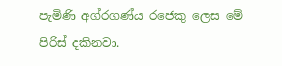පැමිණි අග්රගණ්ය රජෙකු ලෙස මේ පිරිස් දකිනවා.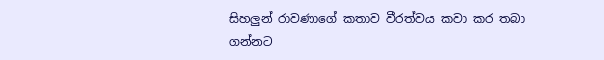සිහලුන් රාවණාගේ කතාව වීරත්වය කවා කර තබා ගන්නට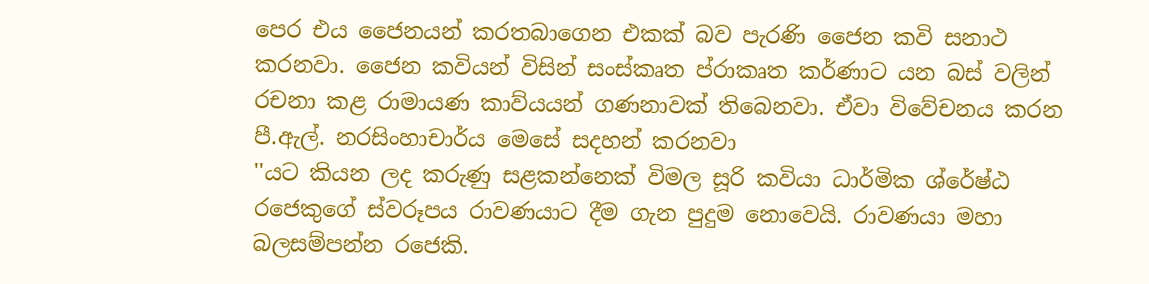පෙර එය ජෛනයන් කරතබාගෙන එකක් බව පැරණි ජෛන කවි සනාථ කරනවා. ජෛන කවියන් විසින් සංස්කෘත ප්රාකෘත කර්ණාට යන බස් වලින් රචනා කළ රාමායණ කාව්යයන් ගණනාවක් තිබෙනවා. ඒවා විවේචනය කරන පී.ඇල්. නරසිංහාචාර්ය මෙසේ සදහන් කරනවා
''යට කියන ලද කරුණු සළකන්නෙක් විමල සූරි කවියා ධාර්මික ශ්රේෂ්ඨ රජෙකුගේ ස්වරූපය රාවණයාට දීම ගැන පුදුම නොවෙයි. රාවණයා මහා බලසම්පන්න රජෙකි.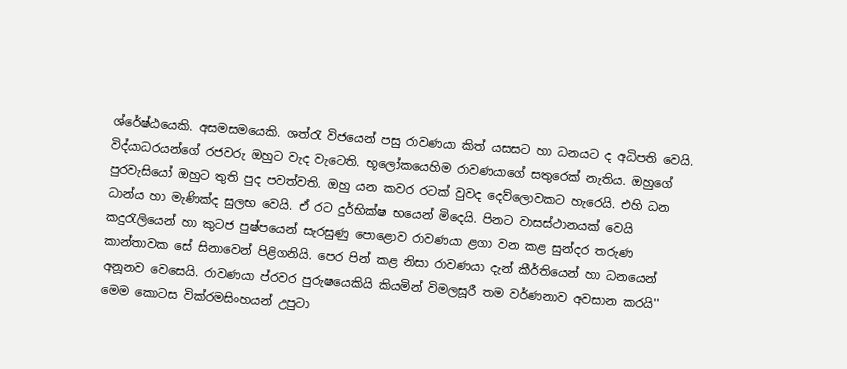ශ්රේෂ්ඨයෙකි. අසමසමයෙකි. ශත්රැ විජයෙන් පසු රාවණයා කිත් යසසට හා ධනයට ද අධිපති වෙයි. විද්යාධරයන්ගේ රජවරු ඔහුට වැද වැටෙති. භූලෝකයෙහිම රාවණයාගේ සතුරෙක් නැතිය. ඔහුගේ පුරවැසියෝ ඔහුට තුති පුද පවත්වති. ඔහු යන කවර රටක් වුවද දෙව්ලොවකට හැරෙයි. එහි ධන ධාන්ය හා මැණික්ද සුලභ වෙයි. ඒ රට දුර්භික්ෂ භයෙන් මිදෙයි. පිනට වාසස්ථානයක් වෙයි කදුරැලියෙන් හා කුටජ පුෂ්පයෙන් සැරසුණු පොළොව රාවණයා ළගා වන කළ සුන්දර තරුණ කාන්තාවක සේ සිනාවෙන් පිළිගනියි. පෙර පින් කළ නිසා රාවණයා දැන් කීර්තියෙන් හා ධනයෙන් අනූනව වෙසෙයි. රාවණයා ප්රවර පුරුෂයෙකියි කියමින් විමලසූරී තම වර්ණනාව අවසාන කරයි''
මෙම කොටස වික්රමසිංහයන් උපුටා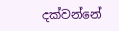දක්වන්නේ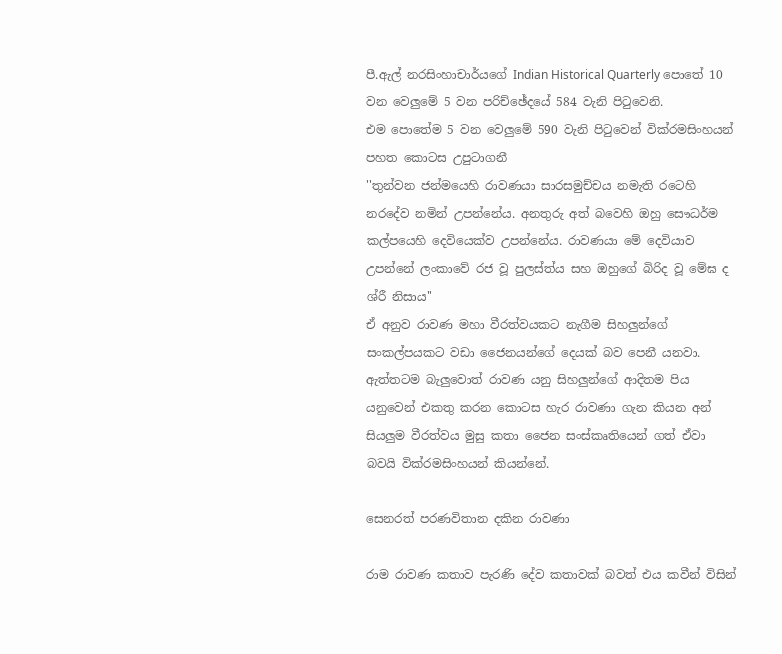පී.ඇල් නරසිංහාචාර්යගේ Indian Historical Quarterly පොතේ 10 වන වෙලුමේ 5 වන පරිච්ඡේදයේ 584 වැනි පිටුවෙනි.
එම පොතේම 5 වන වෙලුමේ 590 වැනි පිටුවෙන් වික්රමසිංහයන් පහත කොටස උපුටාගනී
''තුන්වන ජන්මයෙහි රාවණයා සාරසමුච්චය නමැති රටෙහි නරදේව නමින් උපන්නේය. අනතුරු අත් බවෙහි ඔහු සෞධර්ම කල්පයෙහි දෙවියෙක්ව උපන්නේය. රාවණයා මේ දෙවියාව උපන්නේ ලංකාවේ රජ වූ පුලස්ත්ය සහ ඔහුගේ බිරිද වූ මේඝ ද ශ්රී නිසාය''
ඒ අනුව රාවණ මහා වීරත්වයකට නැගීම සිහලුන්ගේ සංකල්පයකට වඩා ජෛනයන්ගේ දෙයක් බව පෙනී යනවා. ඇත්තටම බැලුවොත් රාවණ යනු සිහලුන්ගේ ආදිතම පිය යනුවෙන් එකතු කරන කොටස හැර රාවණා ගැන කියන අන් සියලුම වීරත්වය මුසු කතා ජෛන සංස්කෘතියෙන් ගත් ඒවා බවයි වික්රමසිංහයන් කියන්නේ.

සෙනරත් පරණවිතාන දකින රාවණා

රාම රාවණ කතාව පැරණි දේව කතාවක් බවත් එය කවීන් විසින්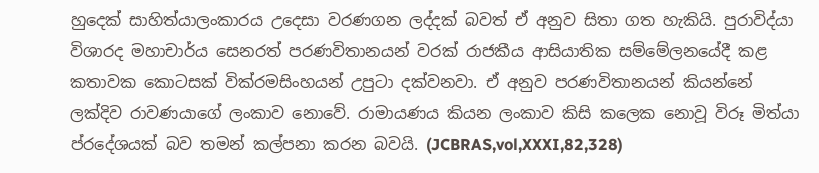හුදෙක් සාහිත්යාලංකාරය උදෙසා වරණගන ලද්දක් බවත් ඒ අනුව සිතා ගත හැකියි. පුරාවිද්යා විශාරද මහාචාර්ය සෙනරත් පරණවිතානයන් වරක් රාජකීය ආසියාතික සම්මේලනයේදී කළ කතාවක කොටසක් වික්රමසිංහයන් උපුටා දක්වනවා. ඒ අනුව පරණවිතානයන් කියන්නේ ලක්දිව රාවණයාගේ ලංකාව නොවේ. රාමායණය කියන ලංකාව කිසි කලෙක නොවූ විරූ මිත්යා ප්රදේශයක් බව තමන් කල්පනා කරන බවයි. (JCBRAS,vol,XXXI,82,328)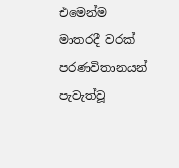එමෙන්ම මාතරදී වරක් පරණවිතානයන් පැවැත්වූ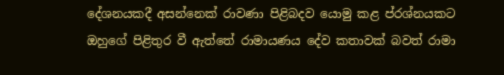දේශනයකදී අසන්නෙක් රාවණා පිළිබදව යොමු කළ ප්රශ්නයකට ඔහුගේ පිළිතුර වී ඇත්තේ රාමායණය දේව කතාවක් බවත් රාමා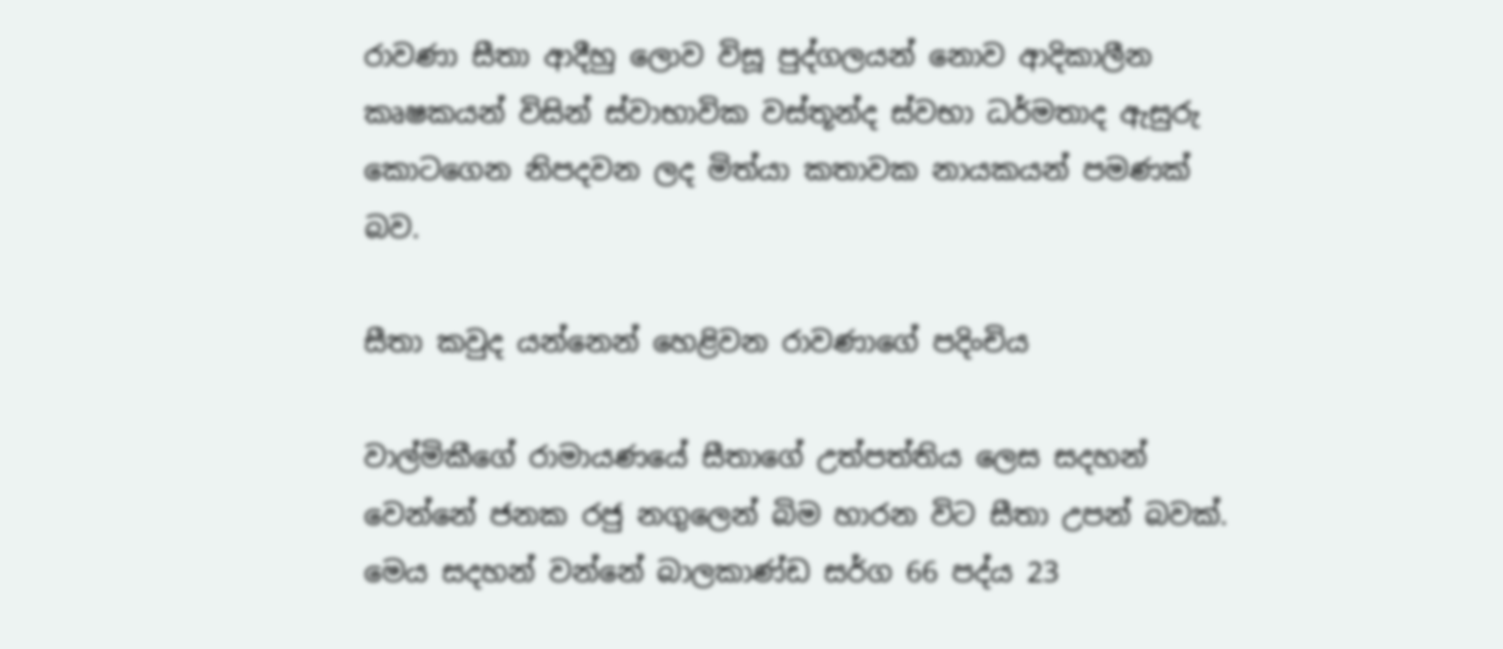රාවණා සීතා ආදීහු ලොව විසූ පුද්ගලයන් නොව ආදිකාලීන කෘෂකයන් විසින් ස්වාභාවික වස්තූන්ද ස්වභා ධර්මතාද ඇසුරු කොටගෙන නිපදවන ලද මිත්යා කතාවක නායකයන් පමණක් බව.

සීතා කවුද යන්නෙන් හෙළිවන රාවණාගේ පදිංචිය

වාල්මිකීගේ රාමායණයේ සීතාගේ උත්පත්තිය ලෙස සදහන් වෙන්නේ ජනක රජු නගුලෙන් බිම හාරන විට සීතා උපන් බවක්. මෙය සදහන් වන්නේ බාලකාණ්ඩ සර්ග 66 පද්ය 23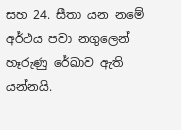සහ 24. සීතා යන නමේ අර්ථය පවා නගුලෙන් හෑරුණු රේඛාව ඇති යන්නයි.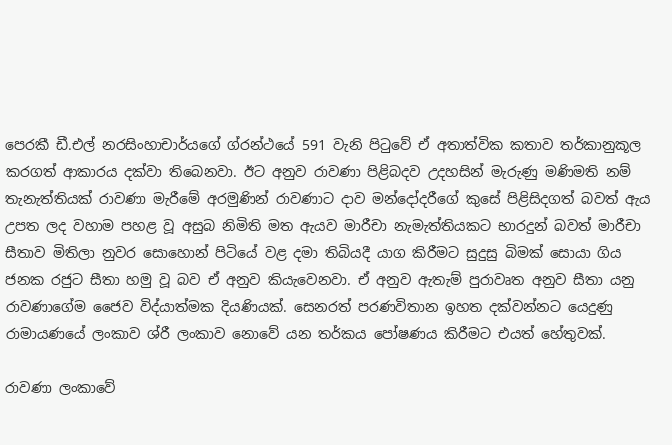පෙරකී ඩී.එල් නරසිංහාචාර්යගේ ග්රන්ථයේ 591 වැනි පිටුවේ ඒ අතාත්වික කතාව තර්කානුකූල කරගත් ආකාරය දක්වා තිබෙනවා. ඊට අනුව රාවණා පිළිබදව උදහසින් මැරුණු මණිමති නම් තැනැත්තියක් රාවණා මැරීමේ අරමුණින් රාවණාට දාව මන්දෝදරීගේ කුසේ පිළිසිදගත් බවත් ඇය උපත ලද වහාම පහළ වූ අසුබ නිමිති මත ඇයව මාරීචා නැමැත්තියකට භාරදුන් බවත් මාරීචා සීතාව මිතිලා නුවර සොහොන් පිටියේ වළ දමා තිබියදී යාග කිරීමට සුදුසු බිමක් සොයා ගිය ජනක රජුට සීතා හමු වූ බව ඒ අනුව කියැවෙනවා. ඒ අනුව ඇතැම් පුරාවෘත අනුව සීතා යනු රාවණාගේම ජෛව විද්යාත්මක දියණියක්. සෙනරත් පරණවිතාන ඉහත දක්වන්නට යෙදුණු රාමායණයේ ලංකාව ශ්රී ලංකාව නොවේ යන තර්කය පෝෂණය කිරීමට එයත් හේතුවක්.

රාවණා ලංකාවේ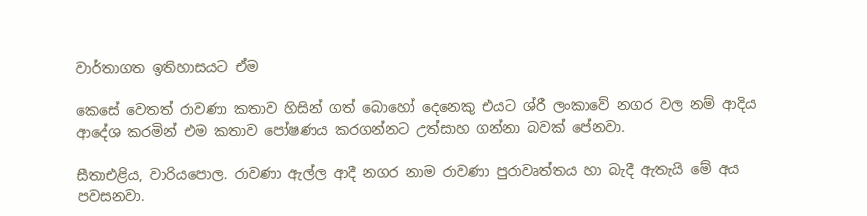වාර්තාගත ඉතිහාසයට ඒම

කෙසේ වෙතත් රාවණා කතාව හිසින් ගත් බොහෝ දෙනෙකු එයට ශ්රී ලංකාවේ නගර වල නම් ආදිය ආදේශ කරමින් එම කතාව පෝෂණය කරගන්නට උත්සාහ ගන්නා බවක් පේනවා.

සීතාඑළිය, වාරියපොල. රාවණා ඇල්ල ආදී නගර නාම රාවණා පුරාවෘත්තය හා බැදී ඇතැයි මේ අය පවසනවා.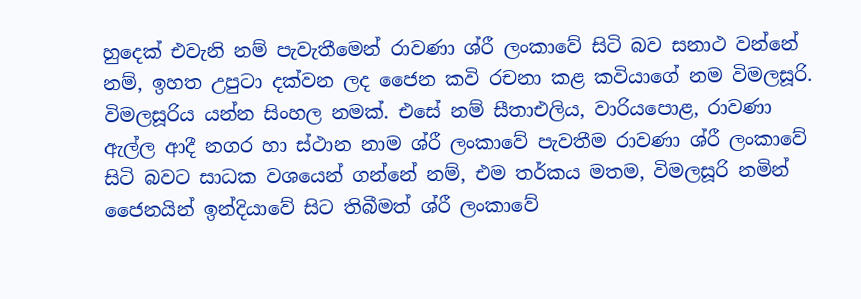හුදෙක් එවැනි නම් පැවැතීමෙන් රාවණා ශ්රී ලංකාවේ සිටි බව සනාථ වන්නේ නම්, ඉහත උපුටා දක්වන ලද ජෛන කවි රචනා කළ කවියාගේ නම විමලසූරි. විමලසූරිය යන්න සිංහල නමක්. එසේ නම් සීතාඑලිය, වාරියපොළ, රාවණා ඇල්ල ආදී නගර හා ස්ථාන නාම ශ්රී ලංකාවේ පැවතීම රාවණා ශ්රී ලංකාවේ සිටි බවට සාධක වශයෙන් ගන්නේ නම්, එම තර්කය මතම, විමලසූරි නමින් ජෛනයින් ඉන්දියාවේ සිට තිබීමත් ශ්රී ලංකාවේ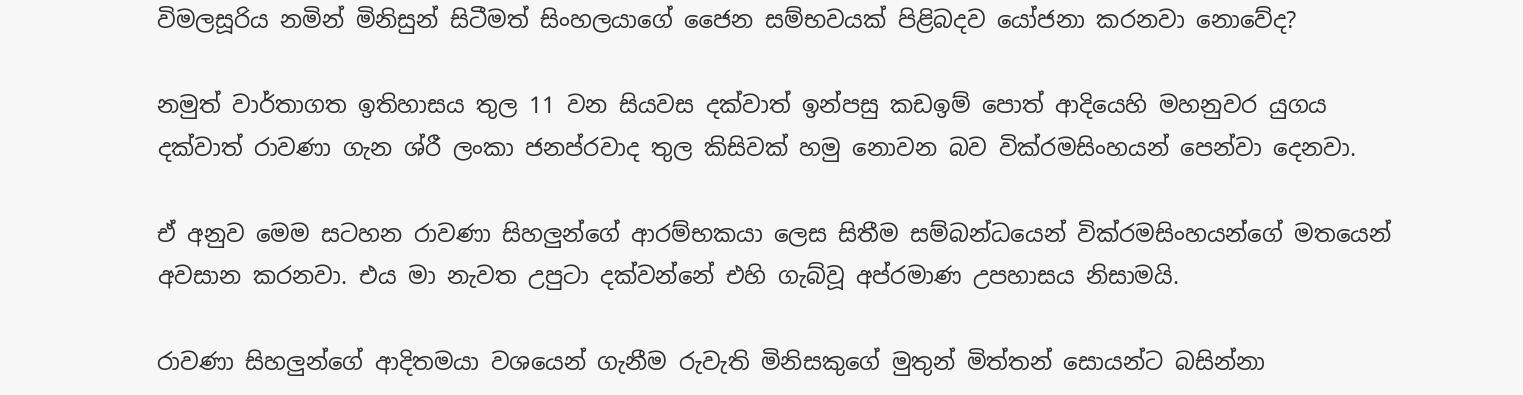විමලසූරිය නමින් මිනිසුන් සිටීමත් සිංහලයාගේ ජෛන සම්භවයක් පිළිබදව යෝජනා කරනවා නොවේද?

නමුත් වාර්තාගත ඉතිහාසය තුල 11 වන සියවස දක්වාත් ඉන්පසු කඩඉම් පොත් ආදියෙහි මහනුවර යුගය දක්වාත් රාවණා ගැන ශ්රී ලංකා ජනප්රවාද තුල කිසිවක් හමු නොවන බව වික්රමසිංහයන් පෙන්වා දෙනවා.

ඒ අනුව මෙම සටහන රාවණා සිහලුන්ගේ ආරම්භකයා ලෙස සිතීම සම්බන්ධයෙන් වික්රමසිංහයන්ගේ මතයෙන් අවසාන කරනවා. එය මා නැවත උපුටා දක්වන්නේ එහි ගැබ්වූ අප්රමාණ උපහාසය නිසාමයි.

රාවණා සිහලුන්ගේ ආදිතමයා වශයෙන් ගැනීම රුවැති මිනිසකුගේ මුතුන් මිත්තන් සොයන්ට බසින්නා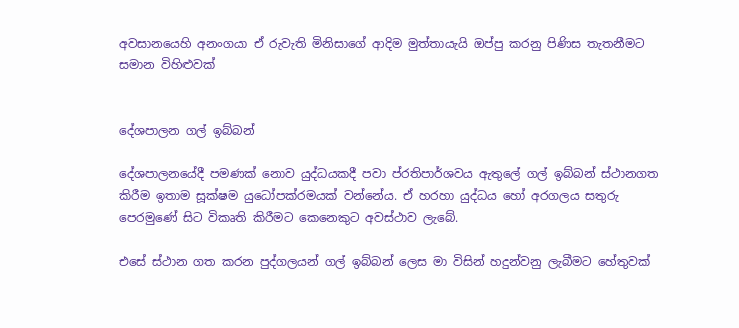අවසානයෙහි අනංගයා ඒ රුවැති මිනිසාගේ ආදිම මුත්තායැයි ඔප්පු කරනු පිණිස තැතනීමට සමාන විහිළුවක්


දේශපාලන ගල් ඉබ්බන්

දේශපාලනයේදී පමණක් නොව යුද්ධයකදී පවා ප්රතිපාර්ශවය ඇතුලේ ගල් ඉබ්බන් ස්ථානගත කිරීම ඉතාම සූක්ෂම යුධෝපක්රමයක් වන්නේය. ඒ හරහා යුද්ධය හෝ අරගලය සතුරු පෙරමුණේ සිට විකෘති කිරීමට කෙනෙකුට අවස්ථාව ලැබේ.

එසේ ස්ථාන ගත කරන පුද්ගලයන් ගල් ඉබ්බන් ලෙස මා විසින් හදුන්වනු ලැබීමට හේතුවක්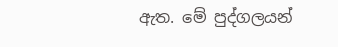ඇත. මේ පුද්ගලයන්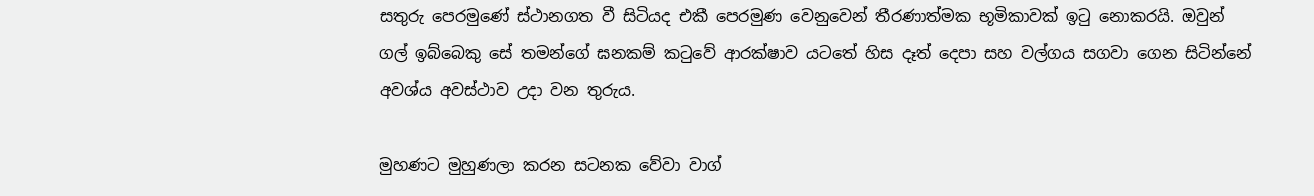සතුරු පෙරමුණේ ස්ථානගත වී සිටියද එකී පෙරමුණ වෙනුවෙන් තීරණාත්මක භූමිකාවක් ඉටු නොකරයි. ඔවුන් ගල් ඉබ්බෙකු සේ තමන්ගේ ඝනකම් කටුවේ ආරක්ෂාව යටතේ හිස දෑත් දෙපා සහ වල්ගය සගවා ගෙන සිටින්නේ අවශ්ය අවස්ථාව උදා වන තුරුය.

මුහණට මුහුණලා කරන සටනක වේවා වාග්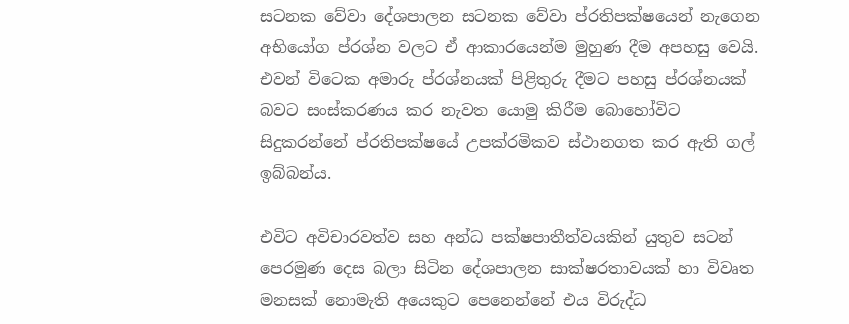සටනක වේවා දේශපාලන සටනක වේවා ප්රතිපක්ෂයෙන් නැගෙන අභියෝග ප්රශ්න වලට ඒ ආකාරයෙන්ම මුහුණ දීම අපහසු වෙයි. එවන් විටෙක අමාරු ප්රශ්නයක් පිළිතුරු දීමට පහසු ප්රශ්නයක් බවට සංස්කරණය කර නැවත යොමු කිරීම බොහෝවිට සිදුකරන්නේ ප්රතිපක්ෂයේ උපක්රමිකව ස්ථානගත කර ඇති ගල් ඉබ්බන්ය.

එවිට අවිචාරවත්ව සහ අන්ධ පක්ෂපාතීත්වයකින් යුතුව සටන් පෙරමුණ දෙස බලා සිටින දේශපාලන සාක්ෂරතාවයක් හා විවෘත මනසක් නොමැති අයෙකුට පෙනෙන්නේ එය විරුද්ධ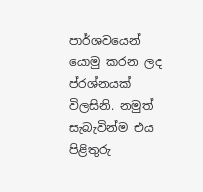පාර්ශවයෙන් යොමු කරන ලද ප්රශ්නයක් විලසිනි. නමුත් සැබැවින්ම එය පිළිතුරු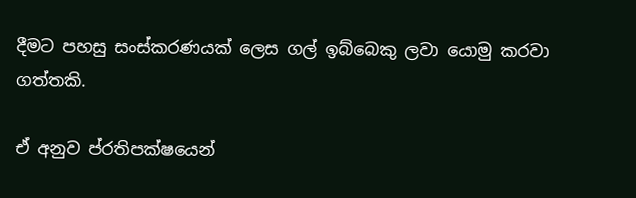දීමට පහසු සංස්කරණයක් ලෙස ගල් ඉබ්බෙකු ලවා යොමු කරවා ගත්තකි.

ඒ අනුව ප්රතිපක්ෂයෙන්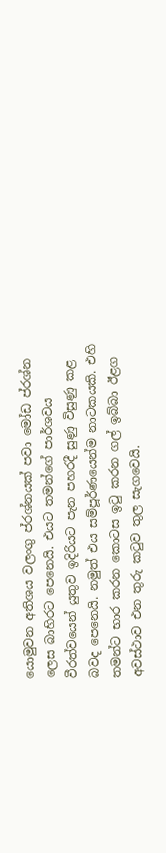යොමුවන අතිශය වලංගු ප්රශ්නයක් පවා මෝඩ ප්රශ්න ලෙස බාහිරට පෙනෙයි. එයට තමන්ගේ පාර්ශවය වීරත්වයෙන් යුතුව ඉදිරියට පැන පහරදී සුණු විසුණු කළ බවද පෙනෙයි. නමුත් එය සම්පූර්ණයෙන්ම නාටකයකි. එහි තමන්ට භාර කරන කොටස ඉටු කරන ගල් ඉබ්බා ඊළග අවස්ථාව එන තුරු කටුව තුල සැගවෙයි.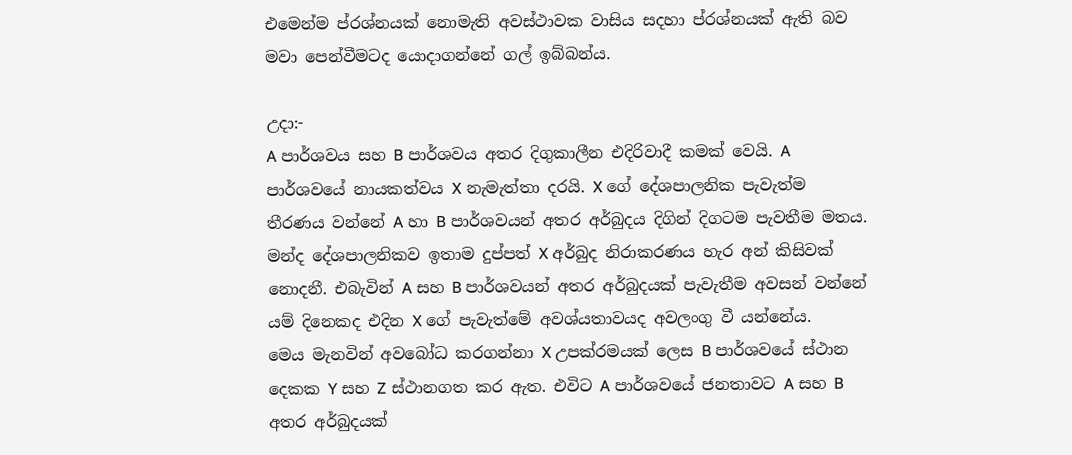එමෙන්ම ප්රශ්නයක් නොමැති අවස්ථාවක වාසිය සදහා ප්රශ්නයක් ඇති බව මවා පෙන්වීමටද යොදාගන්නේ ගල් ඉබ්බන්ය.

උදා:-
A පාර්ශවය සහ B පාර්ශවය අතර දිගුකාලීන එදිරිවාදී කමක් වෙයි. A පාර්ශවයේ නායකත්වය X නැමැත්තා දරයි. X ගේ දේශපාලනික පැවැත්ම තීරණය වන්නේ A හා B පාර්ශවයන් අතර අර්බුදය දිගින් දිගටම පැවතීම මතය. මන්ද දේශපාලනිකව ඉතාම දුප්පත් X අර්බුද නිරාකරණය හැර අන් කිසිවක් නොදනී. එබැවින් A සහ B පාර්ශවයන් අතර අර්බුදයක් පැවැතීම අවසන් වන්නේ යම් දිනෙකද එදින X ගේ පැවැත්මේ අවශ්යතාවයද අවලංගු වී යන්නේය.
මෙය මැනවින් අවබෝධ කරගන්නා X උපක්රමයක් ලෙස B පාර්ශවයේ ස්ථාන දෙකක Y සහ Z ස්ථානගත කර ඇත. එවිට A පාර්ශවයේ ජනතාවට A සහ B අතර අර්බුදයක්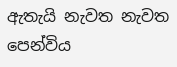ඇතැයි නැවත නැවත පෙන්විය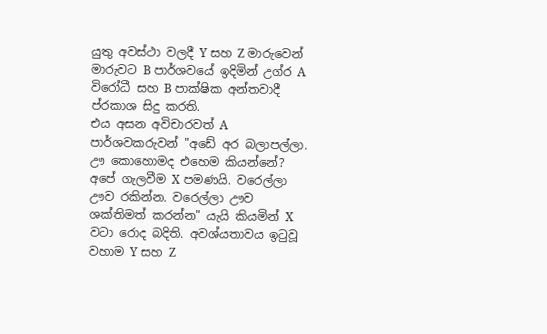යුතු අවස්ථා වලදී Y සහ Z මාරුවෙන් මාරුවට B පාර්ශවයේ ඉදිමින් උග්ර A විරෝධී සහ B පාක්ෂික අන්තවාදී ප්රකාශ සිදු කරති.
එය අසන අවිචාරවත් A පාර්ශවකරුවන් "අඩේ අර බලාපල්ලා. ඌ කොහොමද එහෙම කියන්නේ? අපේ ගැලවීම X පමණයි. වරෙල්ලා ඌව රකින්න. වරෙල්ලා ඌව ශක්තිමත් කරන්න" යැයි කියමින් X වටා රොද බදිති. අවශ්යතාවය ඉටුවූ වහාම Y සහ Z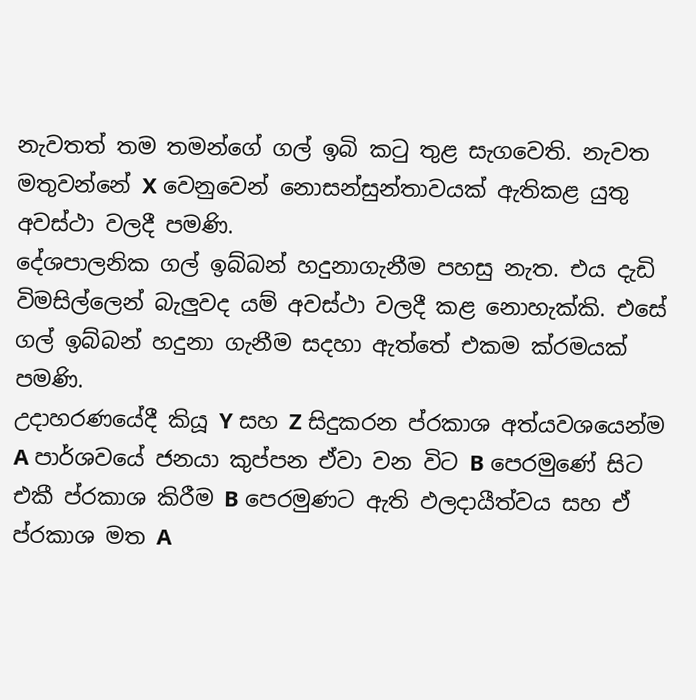නැවතත් තම තමන්ගේ ගල් ඉබි කටු තුළ සැගවෙති. නැවත මතුවන්නේ X වෙනුවෙන් නොසන්සුන්තාවයක් ඇතිකළ යුතු අවස්ථා වලදී පමණි.
දේශපාලනික ගල් ඉබ්බන් හදුනාගැනීම පහසු නැත. එය දැඩි විමසිල්ලෙන් බැලුවද යම් අවස්ථා වලදී කළ නොහැක්කි. එසේ ගල් ඉබ්බන් හදුනා ගැනීම සදහා ඇත්තේ එකම ක්රමයක් පමණි.
උදාහරණයේදී කියූ Y සහ Z සිදුකරන ප්රකාශ අත්යවශයෙන්ම A පාර්ශවයේ ජනයා කුප්පන ඒවා වන විට B පෙරමුණේ සිට එකී ප්රකාශ කිරීම B පෙරමුණට ඇති ඵලදායීත්වය සහ ඒ ප්රකාශ මත A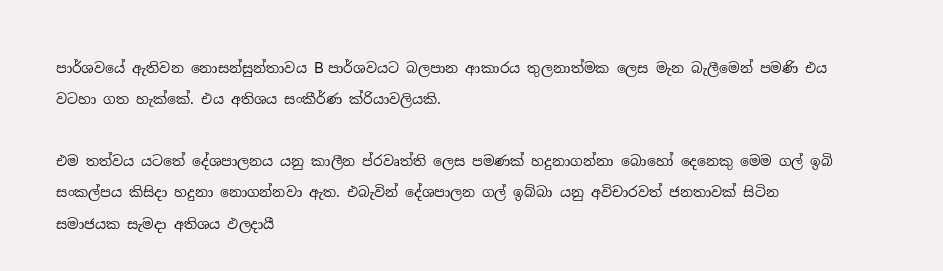පාර්ශවයේ ඇතිවන නොසන්සුන්තාවය B පාර්ශවයට බලපාන ආකාරය තුලනාත්මක ලෙස මැන බැලීමෙන් පමණි එය වටහා ගත හැක්කේ. එය අතිශය සංකීර්ණ ක්රියාවලියකි.

එම තත්වය යටතේ දේශපාලනය යනු කාලීන ප්රවෘත්ති ලෙස පමණක් හදුනාගන්නා බොහෝ දෙනෙකු මෙම ගල් ඉබි සංකල්පය කිසිදා හදුනා නොගන්නවා ඇත. එබැවින් දේශපාලන ගල් ඉබ්බා යනු අවිචාරවත් ජනතාවක් සිටින සමාජයක සැමදා අතිශය ඵලදායී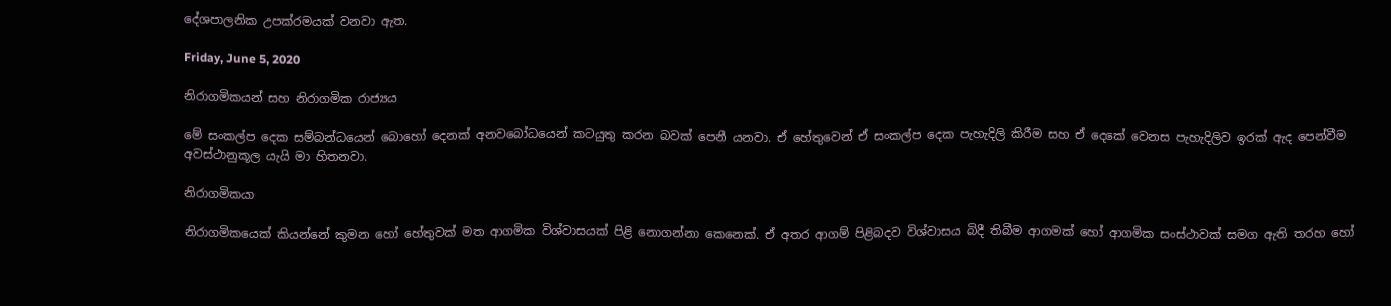දේශපාලනික උපක්රමයක් වනවා ඇත.

Friday, June 5, 2020

නිරාගමිකයන් සහ නිරාගමික රාජ්‍යය

මේ සංකල්ප දෙක සම්බන්ධයෙන් බොහෝ දෙනක් අනවබෝධයෙන් කටයුතු කරන බවක් පෙනී යනවා. ඒ හේතුවෙන් ඒ සංකල්ප දෙක පැහැදිලි කිරීම සහ ඒ දෙකේ වෙනස පැහැදිලිව ඉරක් ඇද පෙන්වීම අවස්ථානුකූල යැයි මා හිතනවා.

නිරාගමිකයා

නිරාගමිකයෙක් කියන්නේ කුමන හෝ හේතුවක් මත ආගමික විශ්වාසයක් පිළි නොගන්නා කෙනෙක්. ඒ අතර ආගම් පිළිබදව විශ්වාසය බිදී තිබීම ආගමක් හෝ ආගමික සංස්ථාවක් සමග ඇති තරහ හෝ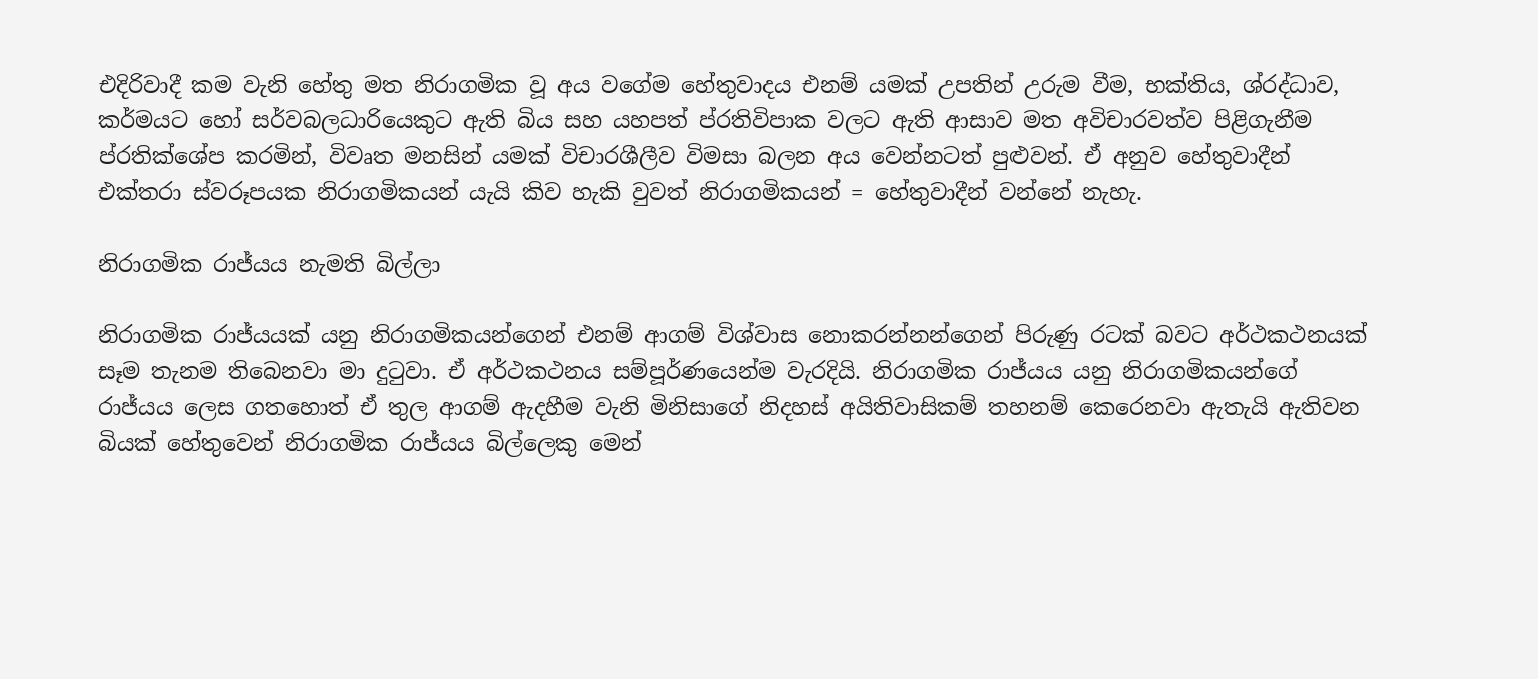එදිරිවාදී කම වැනි හේතු මත නිරාගමික වූ අය වගේම හේතුවාදය එනම් යමක් උපතින් උරුම වීම, භක්තිය, ශ්රද්ධාව, කර්මයට හෝ සර්වබලධාරියෙකුට ඇති බිය සහ යහපත් ප්රතිවිපාක වලට ඇති ආසාව මත අවිචාරවත්ව පිළිගැනීම ප්රතික්ශේප කරමින්, විවෘත මනසින් යමක් විචාරශීලීව විමසා බලන අය වෙන්නටත් පුළුවන්. ඒ අනුව හේතුවාදීන් එක්තරා ස්වරූපයක නිරාගමිකයන් යැයි කිව හැකි වුවත් නිරාගමිකයන් = හේතුවාදීන් වන්නේ නැහැ.

නිරාගමික රාජ්යය නැමති බිල්ලා

නිරාගමික රාජ්යයක් යනු නිරාගමිකයන්ගෙන් එනම් ආගම් විශ්වාස නොකරන්නන්ගෙන් පිරුණු රටක් බවට අර්ථකථනයක් සෑම තැනම තිබෙනවා මා දුටුවා. ඒ අර්ථකථනය සම්පූර්ණයෙන්ම වැරදියි. නිරාගමික රාජ්යය යනු නිරාගමිකයන්ගේ රාජ්යය ලෙස ගතහොත් ඒ තුල ආගම් ඇදහීම වැනි මිනිසාගේ නිදහස් අයිතිවාසිකම් තහනම් කෙරෙනවා ඇතැයි ඇතිවන බියක් හේතුවෙන් නිරාගමික රාජ්යය බිල්ලෙකු මෙන්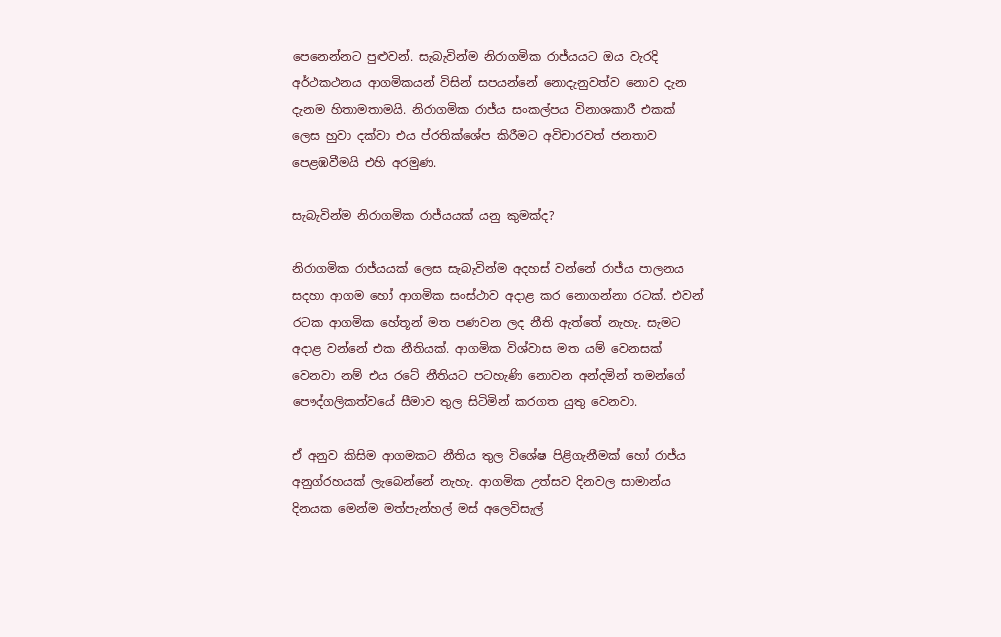පෙනෙන්නට පුළුවන්. සැබැවින්ම නිරාගමික රාජ්යයට ඔය වැරදි අර්ථකථනය ආගමිකයන් විසින් සපයන්නේ නොදැනුවත්ව නොව දැන දැනම හිතාමතාමයි. නිරාගමික රාජ්ය සංකල්පය විනාශකාරී එකක් ලෙස හුවා දක්වා එය ප්රතික්ශේප කිරීමට අවිචාරවත් ජනතාව පෙළඹවීමයි එහි අරමුණ.

සැබැවින්ම නිරාගමික රාජ්යයක් යනු කුමක්ද?

නිරාගමික රාජ්යයක් ලෙස සැබැවින්ම අදහස් වන්නේ රාජ්ය පාලනය සදහා ආගම හෝ ආගමික සංස්ථාව අදාළ කර නොගන්නා රටක්. එවන් රටක ආගමික හේතූන් මත පණවන ලද නීති ඇත්තේ නැහැ. සැමට අදාළ වන්නේ එක නීතියක්. ආගමික විශ්වාස මත යම් වෙනසක් වෙනවා නම් එය රටේ නීතියට පටහැණි නොවන අන්දමින් තමන්ගේ පෞද්ගලිකත්වයේ සීමාව තුල සිටිමින් කරගත යුතු වෙනවා.

ඒ අනුව කිසිම ආගමකට නීතිය තුල විශේෂ පිළිගැනීමක් හෝ රාජ්ය අනුග්රහයක් ලැබෙන්නේ නැහැ. ආගමික උත්සව දිනවල සාමාන්ය දිනයක මෙන්ම මත්පැන්හල් මස් අලෙවිසැල්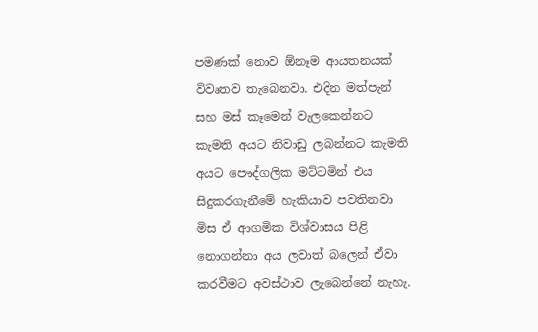පමණක් නොව ඕනෑම ආයතනයක් විවෘතව තැබෙනවා. එදින මත්පැන් සහ මස් කෑමෙන් වැලකෙන්නට කැමති අයට නිවාඩු ලබන්නට කැමති අයට පෞද්ගලික මට්ටමින් එය සිදුකරගැනීමේ හැකියාව පවතිනවා මිස ඒ ආගමික විශ්වාසය පිළි නොගන්නා අය ලවාත් බලෙන් ඒවා කරවීමට අවස්ථාව ලැබෙන්නේ නැහැ.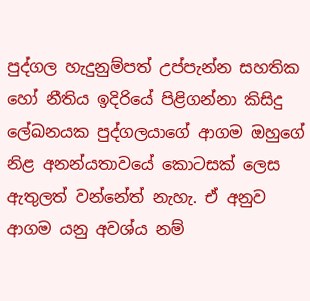පුද්ගල හැදුනුම්පත් උප්පැන්න සහතික හෝ නීතිය ඉදිරියේ පිළිගන්නා කිසිදු ලේඛනයක පුද්ගලයාගේ ආගම ඔහුගේ නිළ අනන්යතාවයේ කොටසක් ලෙස ඇතුලත් වන්නේත් නැහැ. ඒ අනුව ආගම යනු අවශ්ය නම්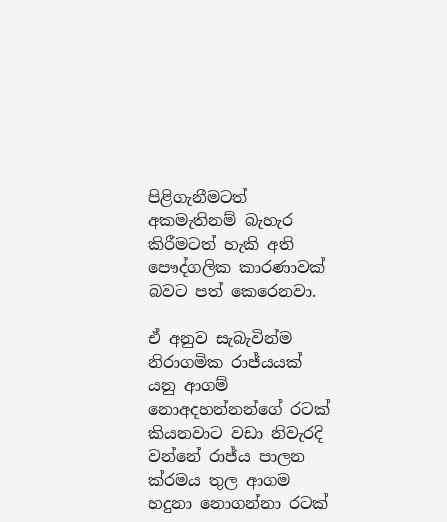පිළිගැනීමටත් අකමැතිනම් බැහැර කිරීමටත් හැකි අති පෞද්ගලික කාරණාවක් බවට පත් කෙරෙනවා.

ඒ අනුව සැබැවින්ම නිරාගමික රාජ්යයක් යනු ආගම් නොඅදහන්නන්ගේ රටක් කියනවාට වඩා නිවැරදි වන්නේ රාජ්ය පාලන ක්රමය තුල ආගම හදුනා නොගන්නා රටක්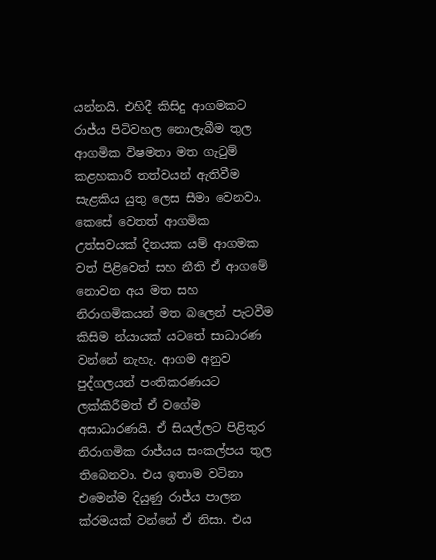යන්නයි. එහිදී කිසිදු ආගමකට රාජ්ය පිටිවහල නොලැබීම තුල ආගමික විෂමතා මත ගැටුම් කළහකාරී තත්වයන් ඇතිවීම සැළකිය යුතු ලෙස සීමා වෙනවා. කෙසේ වෙතත් ආගමික උත්සවයක් දිනයක යම් ආගමක වත් පිළිවෙත් සහ නීති ඒ ආගමේ නොවන අය මත සහ නිරාගමිකයන් මත බලෙන් පැටවීම කිසිම න්යායක් යටතේ සාධාරණ වන්නේ නැහැ. ආගම අනුව පුද්ගලයන් පංතිකරණයට ලක්කිරීමත් ඒ වගේම අසාධාරණයි. ඒ සියල්ලට පිළිතුර නිරාගමික රාජ්යය සංකල්පය තුල තිබෙනවා. එය ඉතාම වටිනා එමෙන්ම දියුණු රාජ්ය පාලන ක්රමයක් වන්නේ ඒ නිසා. එය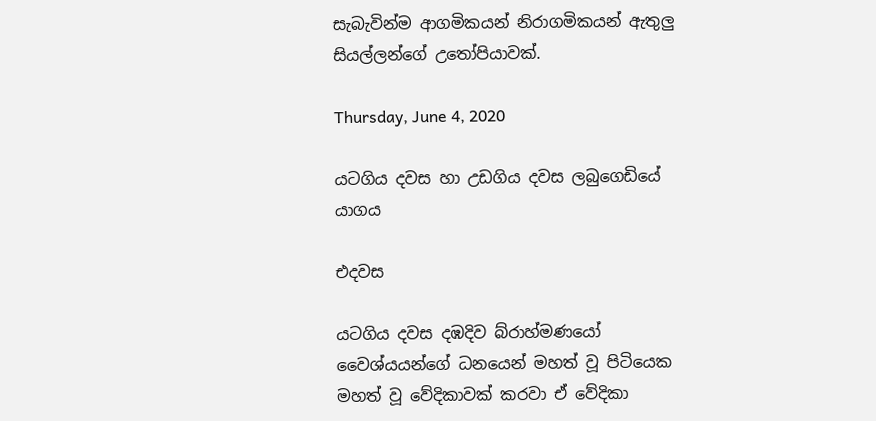සැබැවින්ම ආගමිකයන් නිරාගමිකයන් ඇතුලු සියල්ලන්ගේ උතෝපියාවක්.

Thursday, June 4, 2020

යටගිය දවස හා උඩගිය දවස ලබුගෙඩියේ යාගය

එදවස

යටගිය දවස දඹදිව බ්රාහ්මණයෝ වෛශ්යයන්ගේ ධනයෙන් මහත් වූ පිටියෙක මහත් වූ වේදිකාවක් කරවා ඒ වේදිකා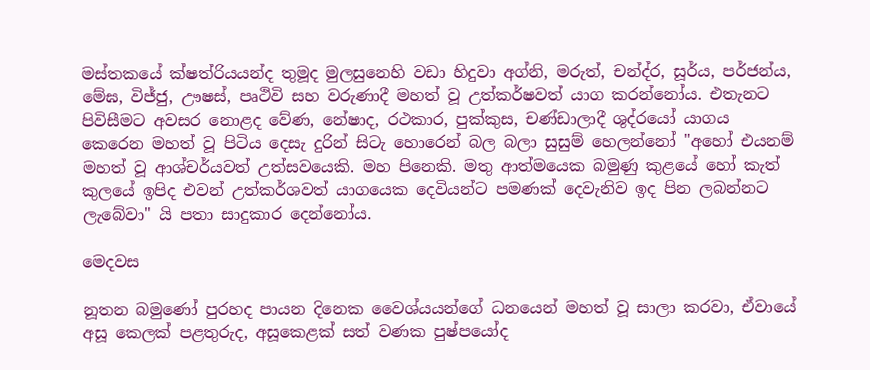මස්තකයේ ක්ෂත්රියයන්ද තුමූද මුලසුනෙහි වඩා හිදුවා අග්නි, මරුත්, චන්ද්ර, සූර්ය, පර්ජන්ය, මේඝ, විජ්ජු, ඌෂස්, පෘථිවි සහ වරුණාදී මහත් වූ උත්කර්ෂවත් යාග කරන්නෝය. එතැනට පිවිසීමට අවසර නොළද වේණ, නේෂාද, රථකාර, පුක්කුස, චණ්ඩාලාදී ශුද්රයෝ යාගය කෙරෙන මහත් වූ පිටිය දෙසැ දුරින් සිටැ හොරෙන් බල බලා සුසුම් හෙලන්නෝ "අහෝ එයනම් මහත් වූ ආශ්චර්යවත් උත්සවයෙකි. මහ පිනෙකි. මතු ආත්මයෙක බමුණු කුළයේ හෝ කැත් කුලයේ ඉපිද එවන් උත්කර්ශවත් යාගයෙක දෙවියන්ට පමණක් දෙවැනිව ඉද පින ලබන්නට ලැබේවා" යි පතා සාදුකාර දෙන්නෝය.

මෙදවස

නූතන බමුණෝ පුරහද පායන දිනෙක වෛශ්යයන්ගේ ධනයෙන් මහත් වූ සාලා කරවා, ඒවායේ අසූ කෙලක් පළතුරුද, අසූකෙළක් සත් වණක පුෂ්පයෝද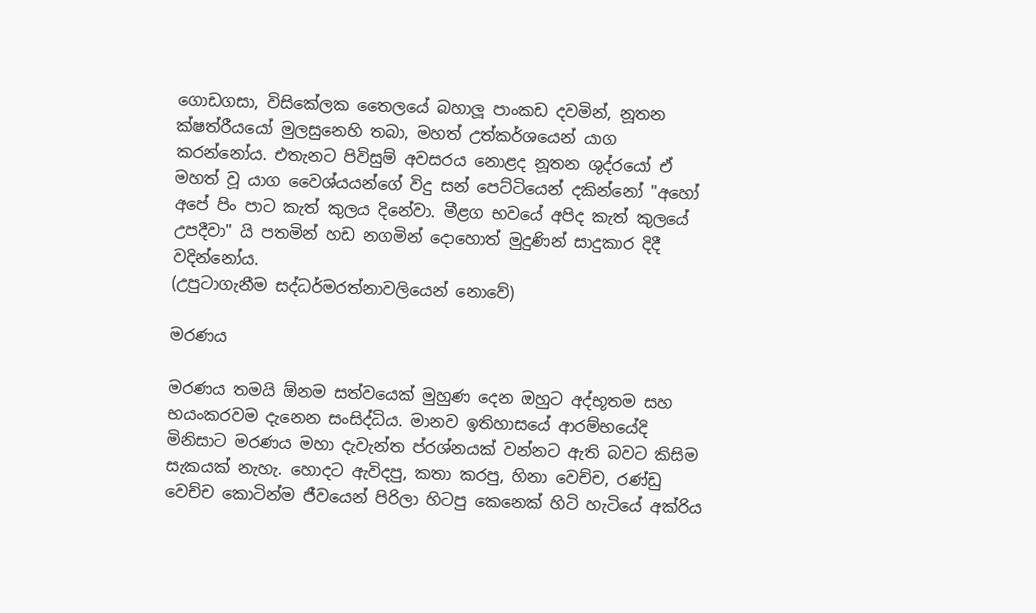ගොඩගසා, විසිකේලක තෛලයේ බහාලූ පාංකඩ දවමින්, නූතන ක්ෂත්රීයයෝ මුලසුනෙහි තබා, මහත් උත්කර්ශයෙන් යාග කරන්නෝය. එතැනට පිවිසුම් අවසරය නොළද නූතන ශුද්රයෝ ඒ මහත් වූ යාග වෛශ්යයන්ගේ විදු සන් පෙට්ටියෙන් දකින්නෝ "අහෝ අපේ පිං පාට කැත් කුලය දිනේවා. මීළග භවයේ අපිද කැත් කුලයේ උපදීවා" යි පතමින් හඩ නගමින් දොහොත් මුදුණින් සාදුකාර දිදී වදින්නෝය.
(උපුටාගැනීම සද්ධර්මරත්නාවලියෙන් නොවේ)

මරණය

මරණය තමයි ඕනම සත්වයෙක් මුහුණ දෙන ඔහුට අද්භූතම සහ භයංකරවම දැනෙන සංසිද්ධිය. මානව ඉතිහාසයේ ආරම්භයේදි මිනිසාට මරණය මහා දැවැන්ත ප්රශ්නයක් වන්නට ඇති බවට කිසිම සැකයක් නැහැ. හොදට ඇවිදපු, කතා කරපු, හිනා වෙච්ච, රණ්ඩු වෙච්ච කොටින්ම ජීවයෙන් පිරිලා හිටපු කෙනෙක් හිටි හැටියේ අක්රිය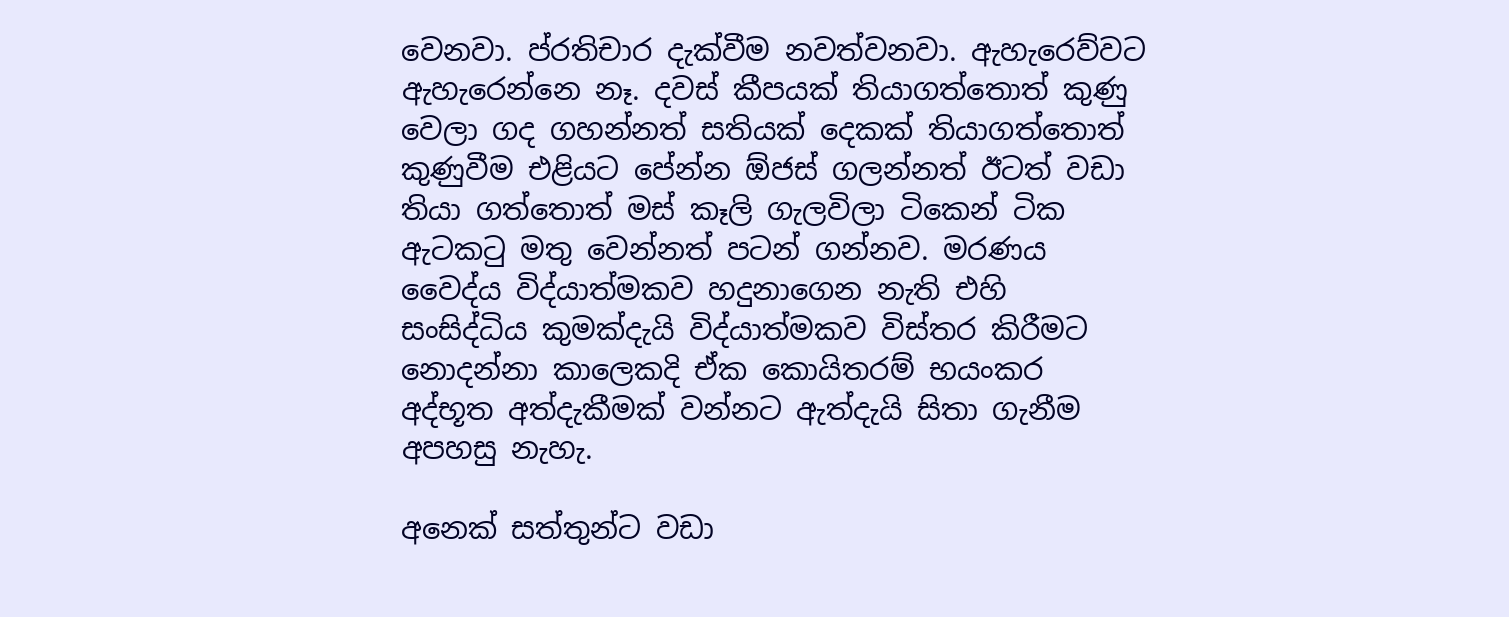වෙනවා. ප්රතිචාර දැක්වීම නවත්වනවා. ඇහැරෙව්වට ඇහැරෙන්නෙ නෑ. දවස් කීපයක් තියාගත්තොත් කුණු වෙලා ගද ගහන්නත් සතියක් දෙකක් තියාගත්තොත් කුණුවීම එළියට පේන්න ඕජස් ගලන්නත් ඊටත් වඩා තියා ගත්තොත් මස් කෑලි ගැලවිලා ටිකෙන් ටික ඇටකටු මතු වෙන්නත් පටන් ගන්නව. මරණය වෛද්ය විද්යාත්මකව හදුනාගෙන නැති එහි සංසිද්ධිය කුමක්දැයි විද්යාත්මකව විස්තර කිරීමට නොදන්නා කාලෙකදි ඒක කොයිතරම් භයංකර අද්භූත අත්දැකීමක් වන්නට ඇත්දැයි සිතා ගැනීම අපහසු නැහැ.

අනෙක් සත්තුන්ට වඩා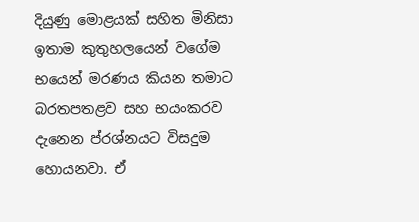දියුණු මොළයක් සහිත මිනිසා ඉතාම කුතුහලයෙන් වගේම භයෙන් මරණය කියන තමාට බරතපතළව සහ භයංකරව දැනෙන ප්රශ්නයට විසදුම හොයනවා. ඒ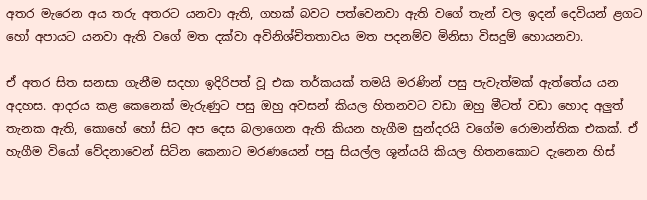අතර මැරෙන අය තරු අතරට යනවා ඇති, ගහක් බවට පත්වෙනවා ඇති වගේ තැන් වල ඉදන් දෙවියන් ළගට හෝ අපායට යනවා ඇති වගේ මත දක්වා අවිනිශ්චිතතාවය මත පදනම්ව මිනිසා විසදුම් හොයනවා.

ඒ අතර සිත සනසා ගැනීම සදහා ඉදිරිපත් වූ එක තර්කයක් තමයි මරණින් පසු පැවැත්මක් ඇත්තේය යන අදහස. ආදරය කළ කෙනෙක් මැරුණුට පසු ඔහු අවසන් කියල හිතනවට වඩා ඔහු මීටත් වඩා හොද අලුත් තැනක ඇති, කොහේ හෝ සිට අප දෙස බලාගෙන ඇති කියන හැගීම සුන්දරයි වගේම රොමාන්තික එකක්. ඒ හැගීම වියෝ වේදනාවෙන් සිටින කෙනාට මරණයෙන් පසු සියල්ල ශූන්යයි කියල හිතනකොට දැනෙන හිස්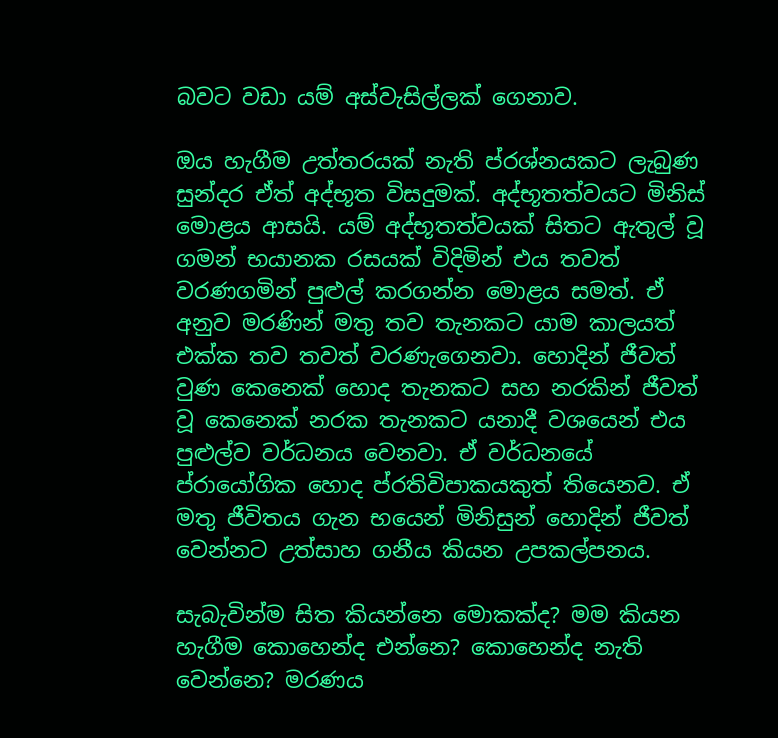බවට වඩා යම් අස්වැසිල්ලක් ගෙනාව.

ඔය හැගීම උත්තරයක් නැති ප්රශ්නයකට ලැබුණ සුන්දර ඒත් අද්භූත විසදුමක්. අද්භූතත්වයට මිනිස් මොළය ආසයි. යම් අද්භූතත්වයක් සිතට ඇතුල් වූ ගමන් භයානක රසයක් විදිමින් එය තවත් වරණගමින් පුළුල් කරගන්න මොළය සමත්. ඒ අනුව මරණින් මතු තව තැනකට යාම කාලයත් එක්ක තව තවත් වරණැගෙනවා. හොදින් ජීවත් වුණ කෙනෙක් හොද තැනකට සහ නරකින් ජීවත් වූ කෙනෙක් නරක තැනකට යනාදී වශයෙන් එය පුළුල්ව වර්ධනය වෙනවා. ඒ වර්ධනයේ ප්රායෝගික හොද ප්රතිවිපාකයකුත් තියෙනව. ඒ මතු ජීවිතය ගැන භයෙන් මිනිසුන් හොදින් ජීවත් වෙන්නට උත්සාහ ගනීය කියන උපකල්පනය.

සැබැවින්ම සිත කියන්නෙ මොකක්ද? මම කියන හැගීම කොහෙන්ද එන්නෙ? කොහෙන්ද නැති වෙන්නෙ? මරණය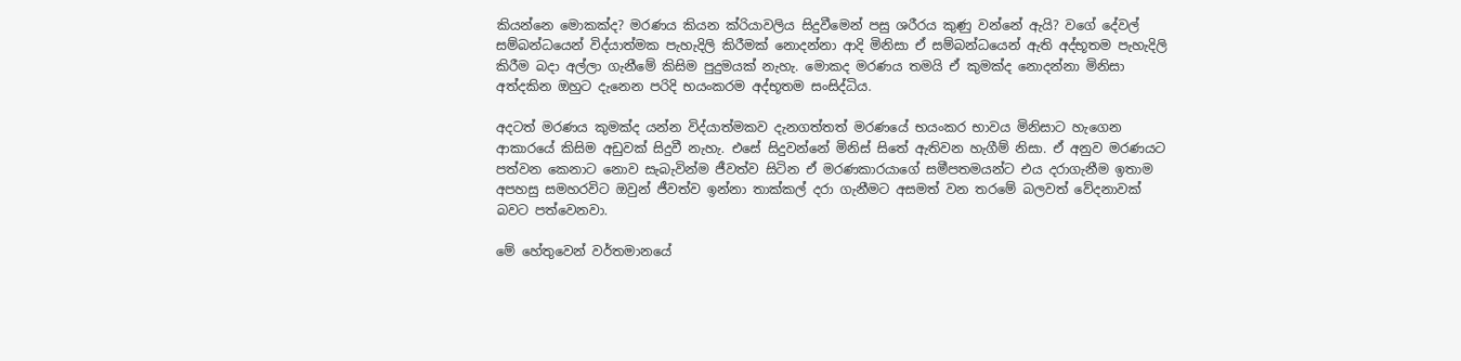කියන්නෙ මොකක්ද? මරණය කියන ක්රියාවලිය සිදුවීමෙන් පසු ශරීරය කුණු වන්නේ ඇයි? වගේ දේවල් සම්බන්ධයෙන් විද්යාත්මක පැහැදිලි කිරීමක් නොදන්නා ආදි මිනිසා ඒ සම්බන්ධයෙන් ඇති අද්භූතම පැහැදිලි කිරීම බදා අල්ලා ගැනීමේ කිසිම පුදුමයක් නැහැ. මොකද මරණය තමයි ඒ කුමක්ද නොදන්නා මිනිසා අත්දකින ඔහුට දැනෙන පරිදි භයංකරම අද්භූතම සංසිද්ධිය.

අදටත් මරණය කුමක්ද යන්න විද්යාත්මකව දැනගත්තත් මරණයේ භයංකර භාවය මිනිසාට හැගෙන ආකාරයේ කිසිම අඩුවක් සිදුවී නැහැ. එසේ සිදුවන්නේ මිනිස් සිතේ ඇතිවන හැගීම් නිසා. ඒ අනුව මරණයට පත්වන කෙනාට නොව සැබැවින්ම ජීවත්ව සිටින ඒ මරණකාරයාගේ සමීපතමයන්ට එය දරාගැනීම ඉතාම අපහසු සමහරවිට ඔවුන් ජීවත්ව ඉන්නා තාක්කල් දරා ගැනීමට අසමත් වන තරමේ බලවත් වේදනාවක් බවට පත්වෙනවා.

මේ හේතුවෙන් වර්තමානයේ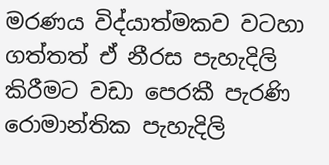මරණය විද්යාත්මකව වටහා ගත්තත් ඒ නීරස පැහැදිලි කිරීමට වඩා පෙරකී පැරණි රොමාන්තික පැහැදිලි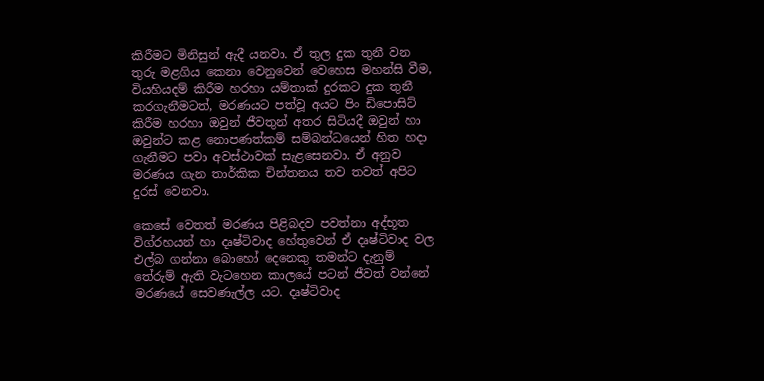කිරීමට මිනිසුන් ඇදී යනවා. ඒ තුල දුක තුනී වන තුරු මළගිය කෙනා වෙනුවෙන් වෙහෙස මහන්සි වීම, වියහියදම් කිරීම හරහා යම්තාක් දුරකට දුක තුනී කරගැනීමටත්, මරණයට පත්වූ අයට පිං ඩිපොසිට් කිරීම හරහා ඔවුන් ජීවතුන් අතර සිටියදී ඔවුන් හා ඔවුන්ට කළ නොපණත්කම් සම්බන්ධයෙන් හිත හදා ගැනීමට පවා අවස්ථාවක් සැළසෙනවා. ඒ අනුව මරණය ගැන තාර්කික චින්තනය තව තවත් අපිට දුරස් වෙනවා.

කෙසේ වෙතත් මරණය පිළිබදව පවත්නා අද්භූත විග්රහයන් හා දෘෂ්ටිවාද හේතුවෙන් ඒ දෘෂ්ටිවාද වල එල්බ ගන්නා බොහෝ දෙනෙකු තමන්ට දැනුම් තේරුම් ඇති වැටහෙන කාලයේ පටන් ජීවත් වන්නේ මරණයේ සෙවණැල්ල යට. දෘෂ්ටිවාද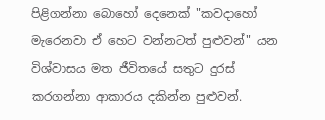පිළිගන්නා බොහෝ දෙනෙක් "කවදාහෝ මැරෙනවා ඒ හෙට වන්නටත් පුළුවන්" යන විශ්වාසය මත ජීවිතයේ සතුට දුරස් කරගන්නා ආකාරය දකින්න පුළුවන්.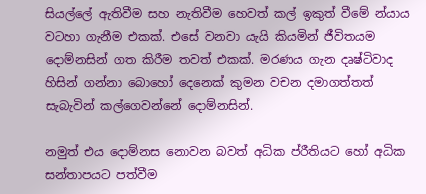සියල්ලේ ඇතිවීම සහ නැතිවීම හෙවත් කල් ඉකුත් වීමේ න්යාය වටහා ගැනීම එකක්. එසේ වනවා යැයි කියමින් ජීවිතයම දොම්නසින් ගත කිරීම තවත් එකක්. මරණය ගැන දෘෂ්ටිවාද හිසින් ගන්නා බොහෝ දෙනෙක් කුමන වචන දමාගත්තත් සැබැවින් කල්ගෙවන්නේ දොම්නසින්.

නමුත් එය දොම්නස නොවන බවත් අධික ප්රීතියට හෝ අධික සන්තාපයට පත්වීම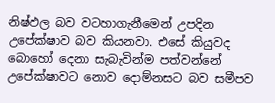නිෂ්ඵල බව වටහාගැනීමෙන් උපදින උපේක්ෂාව බව කියනවා. එසේ කියුවද බොහෝ දෙනා සැබැවින්ම පත්වන්නේ උපේක්ෂාවට නොව දොම්නසට බව සමීපව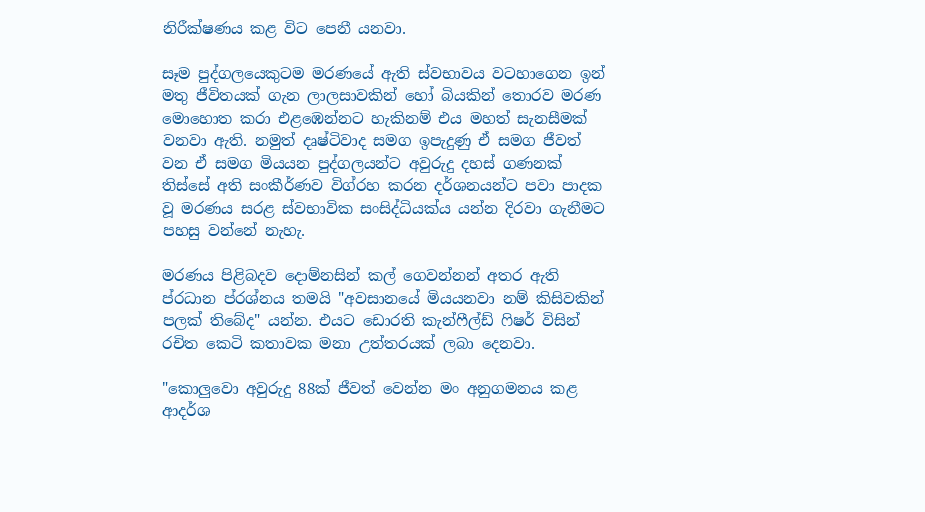නිරීක්ෂණය කළ විට පෙනී යනවා.

සෑම පුද්ගලයෙකුටම මරණයේ ඇති ස්වභාවය වටහාගෙන ඉන් මතු ජීවිතයක් ගැන ලාලසාවකින් හෝ බියකින් තොරව මරණ මොහොත කරා එළඹෙන්නට හැකිනම් එය මහත් සැනසීමක් වනවා ඇති. නමුත් දෘෂ්ටිවාද සමග ඉපැදුණු ඒ සමග ජීවත් වන ඒ සමග මියයන පුද්ගලයන්ට අවුරුදු දහස් ගණනක් තිස්සේ අති සංකීර්ණව විග්රහ කරන දර්ශනයන්ට පවා පාදක වූ මරණය සරළ ස්වභාවික සංසිද්ධියක්ය යන්න දිරවා ගැනීමට පහසු වන්නේ නැහැ.

මරණය පිළිබදව දොම්නසින් කල් ගෙවන්නන් අතර ඇති ප්රධාන ප්රශ්නය තමයි "අවසානයේ මියයනවා නම් කිසිවකින් පලක් තිබේද" යන්න. එයට ඩොරති කැන්ෆීල්ඩ් ෆිෂර් විසින් රචිත කෙටි කතාවක මනා උත්තරයක් ලබා දෙනවා.

"කොලුවො අවුරුදු 88ක් ජීවත් වෙන්න මං අනුගමනය කළ ආදර්ශ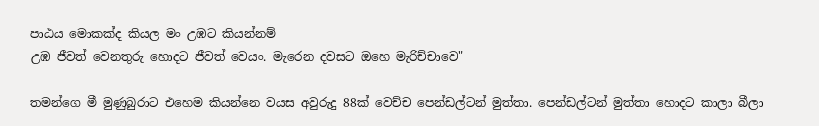පාඨය මොකක්ද කියල මං උඹට කියන්නම්
උඹ ජීවත් වෙනතුරු හොදට ජීවත් වෙයං. මැරෙන දවසට ඔහෙ මැරිච්චාවෙ"

තමන්ගෙ මී මුණුබුරාට එහෙම කියන්නෙ වයස අවුරුදු 88ක් වෙච්ච පෙන්ඩල්ටන් මුත්තා. පෙන්ඩල්ටන් මුත්තා හොදට කාලා බීලා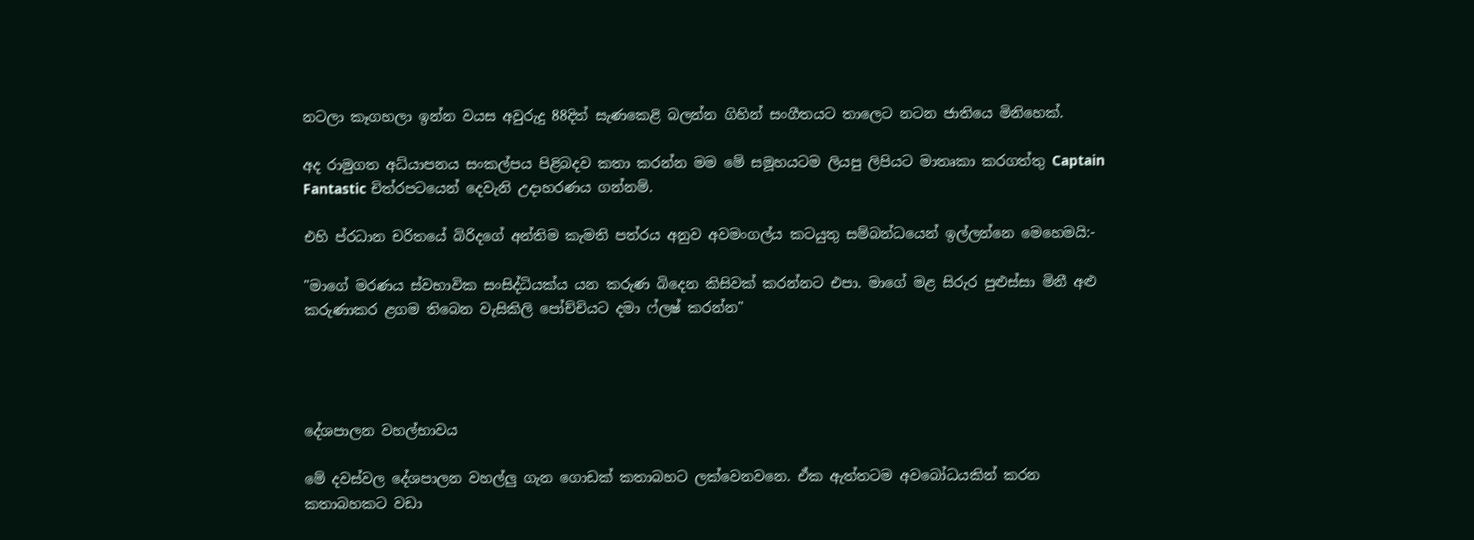නටලා කෑගහලා ඉන්න වයස අවුරුදු 88දිත් සැණකෙළි බලන්න ගිහින් සංගීතයට තාලෙට නටන ජාතියෙ මිනිහෙක්.

අද රාමුගත අධ්යාපනය සංකල්පය පිළිබදව කතා කරන්න මම මේ සමූහයටම ලියපු ලිපියට මාතෘකා කරගත්තු Captain Fantastic චිත්රපටයෙන් දෙවැනි උදාහරණය ගන්නම්.

එහි ප්රධාන චරිතයේ බිරිදගේ අන්තිම කැමති පත්රය අනුව අවමංගල්ය කටයුතු සම්බන්ධයෙන් ඉල්ලන්නෙ මෙහෙමයි:-

"මාගේ මරණය ස්වභාවික සංසිද්ධියක්ය යන කරුණ බිදෙන කිසිවක් කරන්නට එපා. මාගේ මළ සිරුර පුළුස්සා මිනී අළු කරුණාකර ළගම තිබෙන වැසිකිලි පෝච්චියට දමා ෆ්ලෂ් කරන්න"




දේශපාලන වහල්භාවය

මේ දවස්වල දේශපාලන වහල්ලු ගැන ගොඩක් කතාබහට ලක්වෙනවනෙ. ඒක ඇත්තටම අවබෝධයකින් කරන කතාබහකට වඩා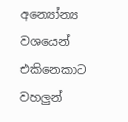අන්‍යෝන්‍ය වශයෙන් එකිනෙකාට වහලුන්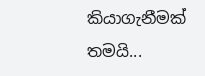කියාගැනීමක් තමයි...